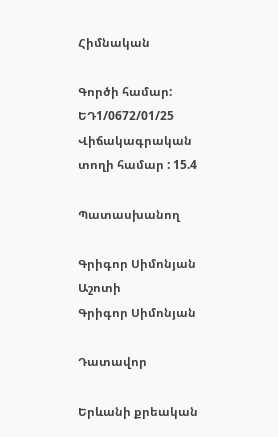Հիմնական

Գործի համար: ԵԴ1/0672/01/25
Վիճակագրական տողի համար : 15.4

Պատասխանող

Գրիգոր Սիմոնյան Աշոտի
Գրիգոր Սիմոնյան

Դատավոր

Երևանի քրեական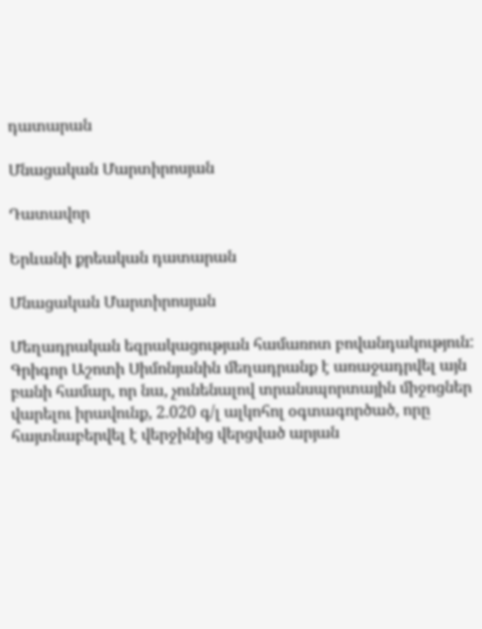դատարան

Մնացական Մարտիրոսյան

Դատավոր

Երևանի քրեական դատարան

Մնացական Մարտիրոսյան

Մեղադրական եզրակացության համառոտ բովանդակություն: Գրիգոր Աշոտի Սիմոնյանին մեղադրանք է առաջադրվել այն բանի համար, որ նա, չունենալով տրանսպորտային միջոցներ վարելու իրավունք, 2.020 գ/լ ալկոհոլ օգտագործած, որը հայտնաբերվել է վերջինից վերցված արյան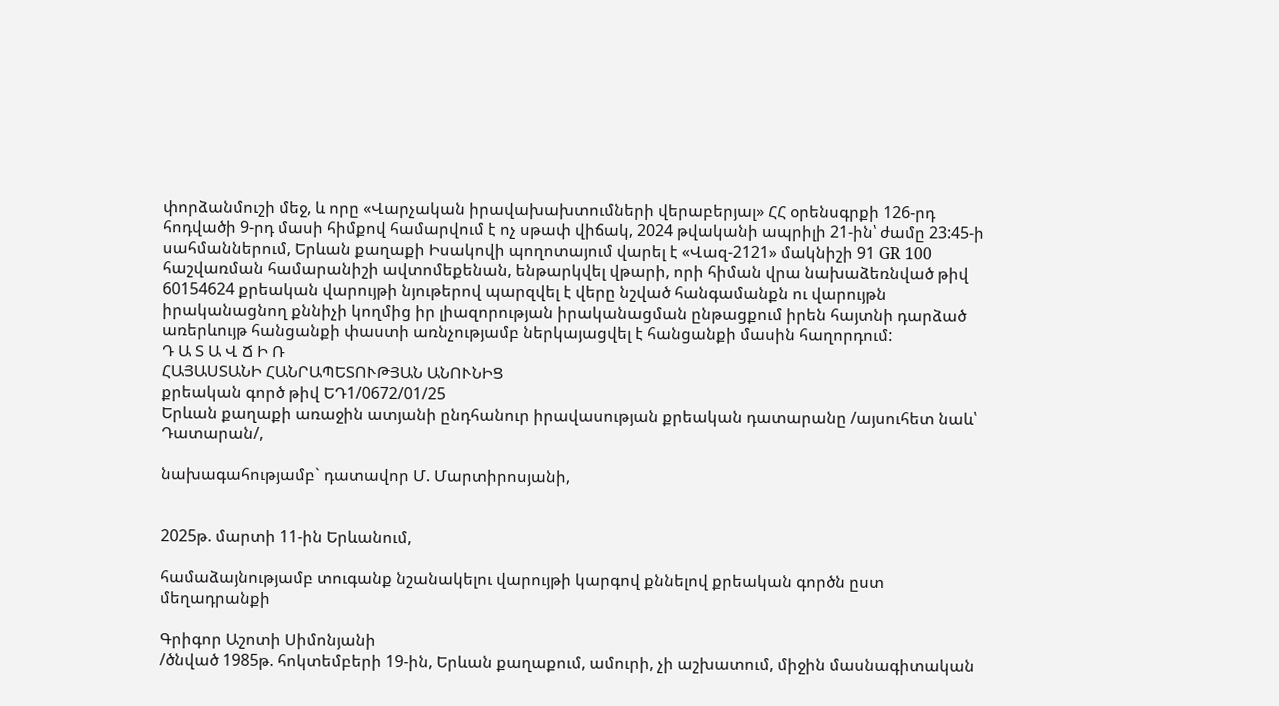փորձանմուշի մեջ, և որը «Վարչական իրավախախտումների վերաբերյալ» ՀՀ օրենսգրքի 126-րդ հոդվածի 9-րդ մասի հիմքով համարվում է ոչ սթափ վիճակ, 2024 թվականի ապրիլի 21-ին՝ ժամը 23:45-ի սահմաններում, Երևան քաղաքի Իսակովի պողոտայում վարել է «Վազ-2121» մակնիշի 91 GR 100 հաշվառման համարանիշի ավտոմեքենան, ենթարկվել վթարի, որի հիման վրա նախաձեռնված թիվ 60154624 քրեական վարույթի նյութերով պարզվել է վերը նշված հանգամանքն ու վարույթն իրականացնող քննիչի կողմից իր լիազորության իրականացման ընթացքում իրեն հայտնի դարձած առերևույթ հանցանքի փաստի առնչությամբ ներկայացվել է հանցանքի մասին հաղորդում:
Դ Ա Տ Ա Վ Ճ Ի Ռ
ՀԱՅԱՍՏԱՆԻ ՀԱՆՐԱՊԵՏՈՒԹՅԱՆ ԱՆՈՒՆԻՑ
քրեական գործ թիվ ԵԴ1/0672/01/25
Երևան քաղաքի առաջին ատյանի ընդհանուր իրավասության քրեական դատարանը /այսուհետ նաև՝ Դատարան/,

նախագահությամբ` դատավոր Մ. Մարտիրոսյանի,


2025թ. մարտի 11-ին Երևանում,

համաձայնությամբ տուգանք նշանակելու վարույթի կարգով քննելով քրեական գործն ըստ մեղադրանքի

Գրիգոր Աշոտի Սիմոնյանի
/ծնված 1985թ. հոկտեմբերի 19-ին, Երևան քաղաքում, ամուրի, չի աշխատում, միջին մասնագիտական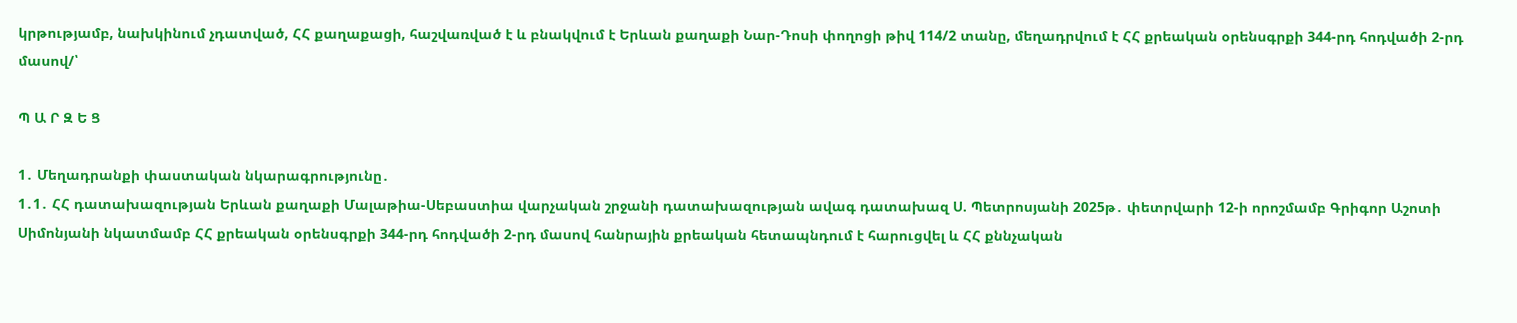կրթությամբ, նախկինում չդատված, ՀՀ քաղաքացի, հաշվառված է և բնակվում է Երևան քաղաքի Նար-Դոսի փողոցի թիվ 114/2 տանը, մեղադրվում է ՀՀ քրեական օրենսգրքի 344-րդ հոդվածի 2-րդ մասով/՝

Պ Ա Ր Զ Ե Ց

1․ Մեղադրանքի փաստական նկարագրությունը․
1․1․ ՀՀ դատախազության Երևան քաղաքի Մալաթիա-Սեբաստիա վարչական շրջանի դատախազության ավագ դատախազ Ս. Պետրոսյանի 2025թ․ փետրվարի 12-ի որոշմամբ Գրիգոր Աշոտի Սիմոնյանի նկատմամբ ՀՀ քրեական օրենսգրքի 344-րդ հոդվածի 2-րդ մասով հանրային քրեական հետապնդում է հարուցվել և ՀՀ քննչական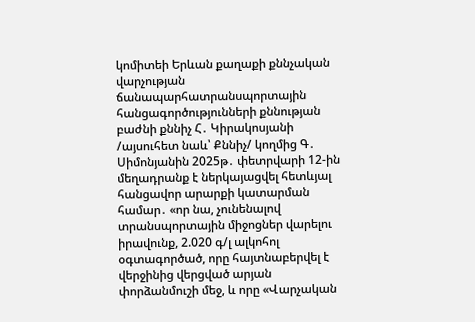կոմիտեի Երևան քաղաքի քննչական վարչության ճանապարհատրանսպորտային հանցագործությունների քննության բաժնի քննիչ Հ․ Կիրակոսյանի /այսուհետ նաև՝ Քննիչ/ կողմից Գ․ Սիմոնյանին 2025թ․ փետրվարի 12-ին մեղադրանք է ներկայացվել հետևյալ հանցավոր արարքի կատարման համար․ «որ նա, չունենալով տրանսպորտային միջոցներ վարելու իրավունք, 2.020 գ/լ ալկոհոլ օգտագործած, որը հայտնաբերվել է վերջինից վերցված արյան փորձանմուշի մեջ, և որը «Վարչական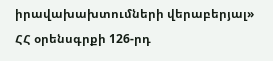իրավախախտումների վերաբերյալ» ՀՀ օրենսգրքի 126-րդ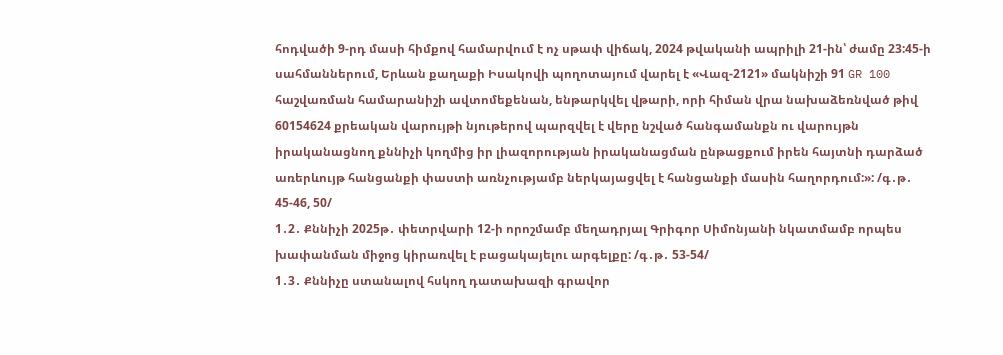հոդվածի 9-րդ մասի հիմքով համարվում է ոչ սթափ վիճակ, 2024 թվականի ապրիլի 21-ին՝ ժամը 23:45-ի սահմաններում, Երևան քաղաքի Իսակովի պողոտայում վարել է «Վազ-2121» մակնիշի 91 GR 100 հաշվառման համարանիշի ավտոմեքենան, ենթարկվել վթարի, որի հիման վրա նախաձեռնված թիվ 60154624 քրեական վարույթի նյութերով պարզվել է վերը նշված հանգամանքն ու վարույթն իրականացնող քննիչի կողմից իր լիազորության իրականացման ընթացքում իրեն հայտնի դարձած առերևույթ հանցանքի փաստի առնչությամբ ներկայացվել է հանցանքի մասին հաղորդում:»: /գ․թ․ 45-46, 50/
1․2․ Քննիչի 2025թ․ փետրվարի 12-ի որոշմամբ մեղադրյալ Գրիգոր Սիմոնյանի նկատմամբ որպես խափանման միջոց կիրառվել է բացակայելու արգելքը: /գ․թ․ 53-54/
1․3․ Քննիչը ստանալով հսկող դատախազի գրավոր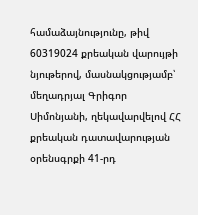համաձայնությունը, թիվ 60319024 քրեական վարույթի նյութերով, մասնակցությամբ՝ մեղադրյալ Գրիգոր Սիմոնյանի, ղեկավարվելով ՀՀ քրեական դատավարության օրենսգրքի 41-րդ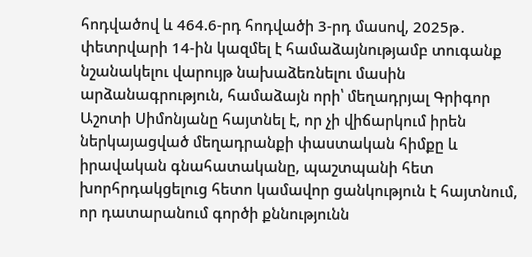հոդվածով և 464.6-րդ հոդվածի 3-րդ մասով, 2025թ․ փետրվարի 14-ին կազմել է համաձայնությամբ տուգանք նշանակելու վարույթ նախաձեռնելու մասին արձանագրություն, համաձայն որի՝ մեղադրյալ Գրիգոր Աշոտի Սիմոնյանը հայտնել է, որ չի վիճարկում իրեն ներկայացված մեղադրանքի փաստական հիմքը և իրավական գնահատականը, պաշտպանի հետ խորհրդակցելուց հետո կամավոր ցանկություն է հայտնում, որ դատարանում գործի քննությունն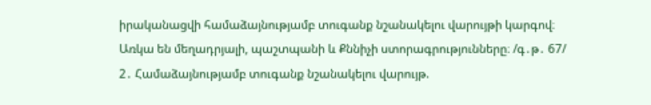իրականացվի համաձայնությամբ տուգանք նշանակելու վարույթի կարգով։
Առկա են մեղադրյալի, պաշտպանի և Քննիչի ստորագրությունները։ /գ․թ․ 67/
2․ Համաձայնությամբ տուգանք նշանակելու վարույթ.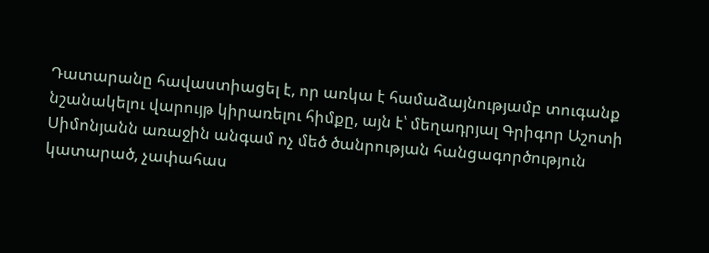Դատարանը հավաստիացել է, որ առկա է համաձայնությամբ տուգանք նշանակելու վարույթ կիրառելու հիմքը, այն է՝ մեղադրյալ Գրիգոր Աշոտի Սիմոնյանն առաջին անգամ ոչ մեծ ծանրության հանցագործություն կատարած, չափահաս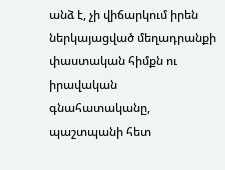անձ է, չի վիճարկում իրեն ներկայացված մեղադրանքի փաստական հիմքն ու իրավական գնահատականը, պաշտպանի հետ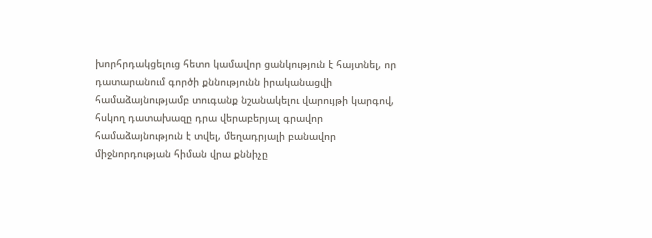խորհրդակցելուց հետո կամավոր ցանկություն է հայտնել, որ դատարանում գործի քննությունն իրականացվի համաձայնությամբ տուգանք նշանակելու վարույթի կարգով, հսկող դատախազը դրա վերաբերյալ գրավոր համաձայնություն է տվել, մեղադրյալի բանավոր միջնորդության հիման վրա քննիչը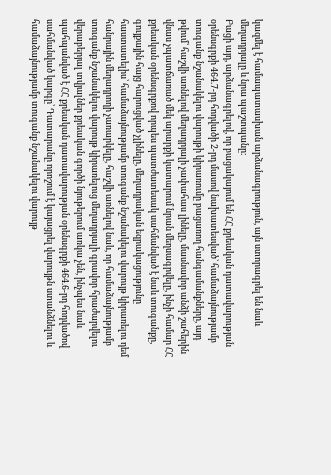կազմել է համապատասխան արձանագրություն, այն ստորագրել են նաև մեղադրյալը և նրա պաշտպանը։
Բացի այդ, արձանագրելով, որ բացակայում են ՀՀ քրեական դատավարության օրենսգրքի 464.7-րդ հոդվածի 2-րդ մասով նախատեսված` համաձայնությամբ տուգանք նշանակելու վարույթի կիրառումը բացառող հանգամանքները, այդ թվում՝ հաշվի առնելով մեղադրյալի չափահաս լինելը, մասնավոր անձի շահերին վնաս չպատճառած մեկ արարքի կատարում նրան մեղսագրվելը, ինչի համար ՀՀ քրեական օրենսգրքով որպես պատժատեսակ սահմանված է նաև տուգանքը, գույքային հայց հարուցված չլինելը, մեղադրական եզրակացությունը հաստատելիս՝ համաձայնությամբ տուգանք նշանակելու վարույթ կիրառելու դեմ հանրային մեղադրողի չառարկելը, հաշվի առնելով նաև, որ համաձայնությամբ տուգանք նշանակելու վարույթ կիրառելուց մեղադրյալի գրավոր հրաժարվելու վերաբերյալ տվյալներ քրեական գործի նյութերում առկա չեն, ինչպես նաև պահպանված է ՀՀ քրեական դատավարության օրենսգրքի 464.6-րդ հոդվածով սահմանված կարգը՝ Դատարանը որոշում է կայացրել վարույթն ստանձնելու և համաձայնությամբ տուգանք նշանակելու վարույթ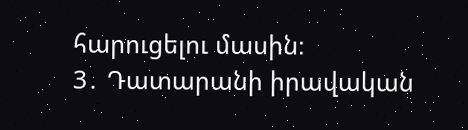հարուցելու մասին։
3․ Դատարանի իրավական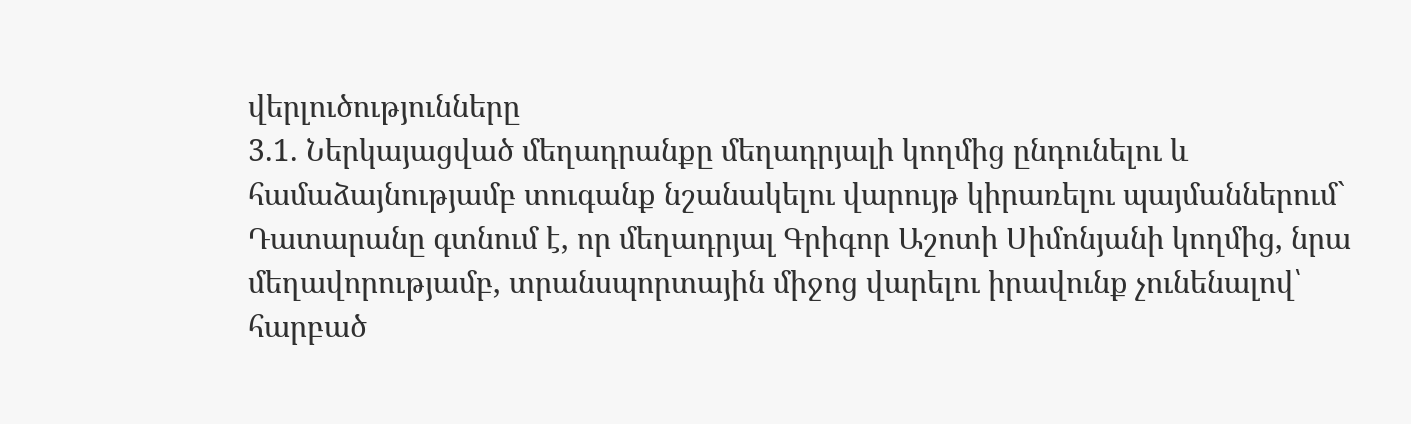վերլուծությունները
3.1. Ներկայացված մեղադրանքը մեղադրյալի կողմից ընդունելու և համաձայնությամբ տուգանք նշանակելու վարույթ կիրառելու պայմաններում` Դատարանը գտնում է, որ մեղադրյալ Գրիգոր Աշոտի Սիմոնյանի կողմից, նրա մեղավորությամբ, տրանսպորտային միջոց վարելու իրավունք չունենալով՝ հարբած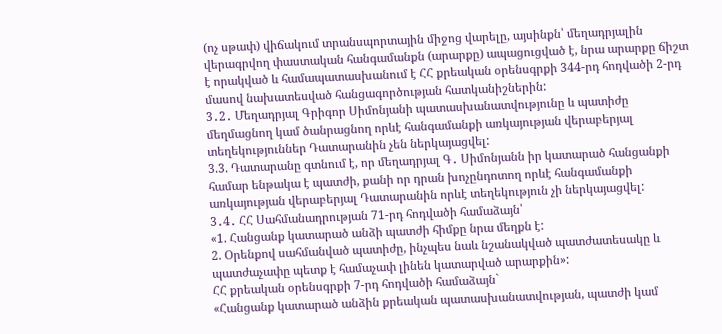(ոչ սթափ) վիճակում տրանսպորտային միջոց վարելը, այսինքն՝ մեղադրյալին վերագրվող փաստական հանգամանքն (արարքը) ապացուցված է, նրա արարքը ճիշտ է որակված և համապատասխանում է ՀՀ քրեական օրենսգրքի 344-րդ հոդվածի 2-րդ մասով նախատեսված հանցագործության հատկանիշներին:
3․2․ Մեղադրյալ Գրիգոր Սիմոնյանի պատասխանատվությունը և պատիժը մեղմացնող կամ ծանրացնող որևէ հանգամանքի առկայության վերաբերյալ տեղեկություններ Դատարանին չեն ներկայացվել:
3.3. Դատարանը գտնում է, որ մեղադրյալ Գ․ Սիմոնյանն իր կատարած հանցանքի համար ենթակա է պատժի, քանի որ դրան խոչընդոտող որևէ հանգամանքի առկայության վերաբերյալ Դատարանին որևէ տեղեկություն չի ներկայացվել:
3․4․ ՀՀ Սահմանադրության 71-րդ հոդվածի համաձայն՝
«1. Հանցանք կատարած անձի պատժի հիմքը նրա մեղքն է:
2. Օրենքով սահմանված պատիժը, ինչպես նաև նշանակված պատժատեսակը և պատժաչափը պետք է համաչափ լինեն կատարված արարքին»:
ՀՀ քրեական օրենսգրքի 7-րդ հոդվածի համաձայն`
«Հանցանք կատարած անձին քրեական պատասխանատվության, պատժի կամ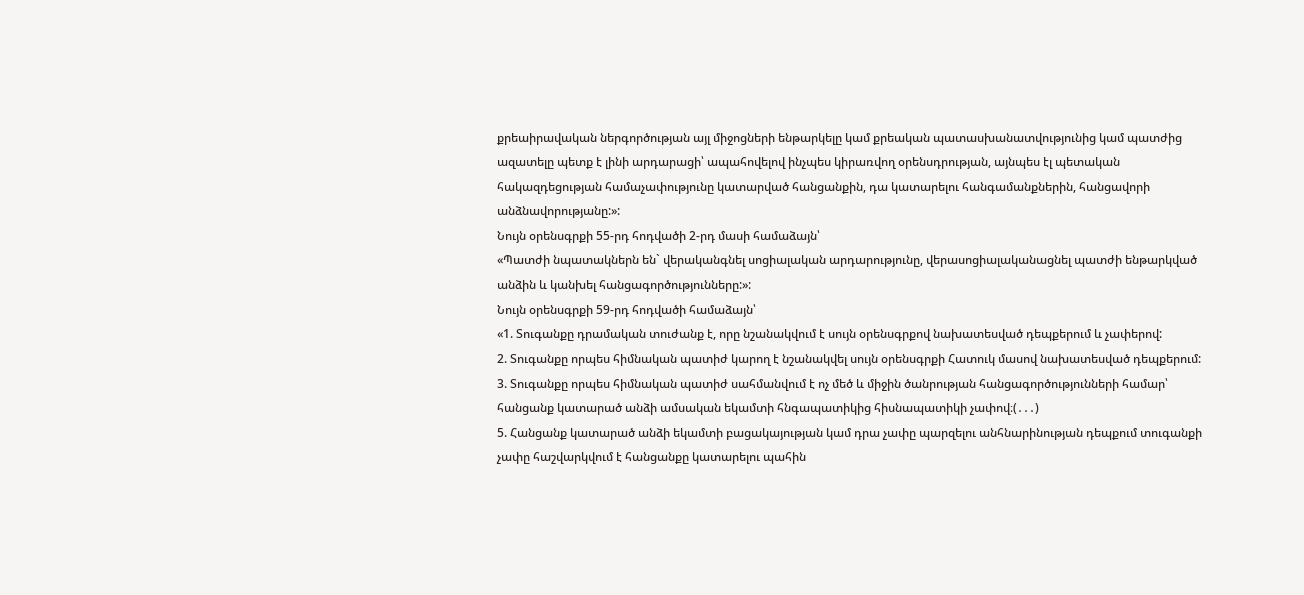քրեաիրավական ներգործության այլ միջոցների ենթարկելը կամ քրեական պատասխանատվությունից կամ պատժից ազատելը պետք է լինի արդարացի՝ ապահովելով ինչպես կիրառվող օրենսդրության, այնպես էլ պետական հակազդեցության համաչափությունը կատարված հանցանքին, դա կատարելու հանգամանքներին, հանցավորի անձնավորությանը:»:
Նույն օրենսգրքի 55-րդ հոդվածի 2-րդ մասի համաձայն՝
«Պատժի նպատակներն են` վերականգնել սոցիալական արդարությունը, վերասոցիալականացնել պատժի ենթարկված անձին և կանխել հանցագործությունները:»:
Նույն օրենսգրքի 59-րդ հոդվածի համաձայն՝
«1. Տուգանքը դրամական տուժանք է, որը նշանակվում է սույն օրենսգրքով նախատեսված դեպքերում և չափերով:
2. Տուգանքը որպես հիմնական պատիժ կարող է նշանակվել սույն օրենսգրքի Հատուկ մասով նախատեսված դեպքերում:
3. Տուգանքը որպես հիմնական պատիժ սահմանվում է ոչ մեծ և միջին ծանրության հանցագործությունների համար՝ հանցանք կատարած անձի ամսական եկամտի հնգապատիկից հիսնապատիկի չափով։(․․․)
5. Հանցանք կատարած անձի եկամտի բացակայության կամ դրա չափը պարզելու անհնարինության դեպքում տուգանքի չափը հաշվարկվում է հանցանքը կատարելու պահին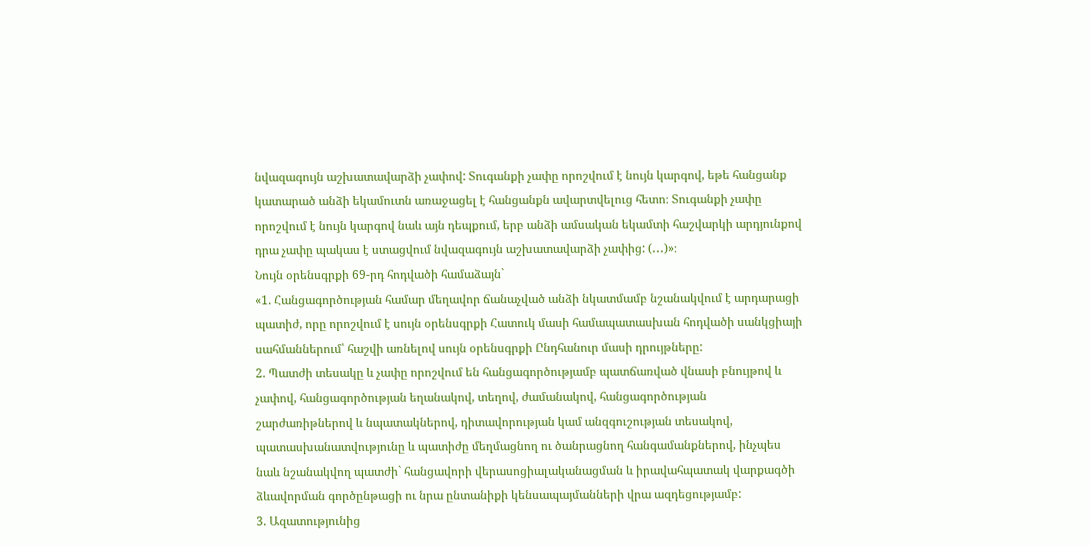նվազագույն աշխատավարձի չափով: Տուգանքի չափը որոշվում է նույն կարգով, եթե հանցանք կատարած անձի եկամուտն առաջացել է հանցանքն ավարտվելուց հետո։ Տուգանքի չափը որոշվում է նույն կարգով նաև այն դեպքում, երբ անձի ամսական եկամտի հաշվարկի արդյունքով դրա չափը պակաս է ստացվում նվազագույն աշխատավարձի չափից: (․․․)»։
Նույն օրենսգրքի 69-րդ հոդվածի համաձայն`
«1. Հանցագործության համար մեղավոր ճանաչված անձի նկատմամբ նշանակվում է արդարացի պատիժ, որը որոշվում է սույն օրենսգրքի Հատուկ մասի համապատասխան հոդվածի սանկցիայի սահմաններում՝ հաշվի առնելով սույն օրենսգրքի Ընդհանուր մասի դրույթները:
2. Պատժի տեսակը և չափը որոշվում են հանցագործությամբ պատճառված վնասի բնույթով և չափով, հանցագործության եղանակով, տեղով, ժամանակով, հանցագործության շարժառիթներով և նպատակներով, դիտավորության կամ անզգուշության տեսակով, պատասխանատվությունը և պատիժը մեղմացնող ու ծանրացնող հանգամանքներով, ինչպես նաև նշանակվող պատժի` հանցավորի վերասոցիալականացման և իրավահպատակ վարքագծի ձևավորման գործընթացի ու նրա ընտանիքի կենսապայմանների վրա ազդեցությամբ:
3. Ազատությունից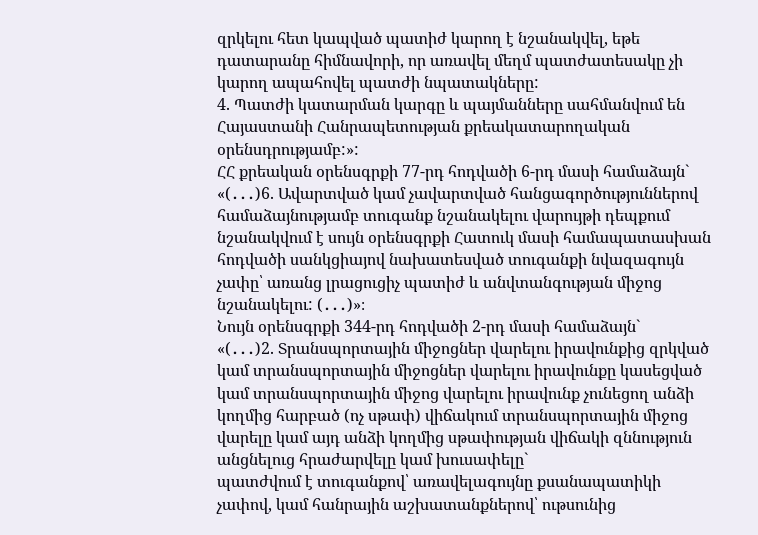զրկելու հետ կապված պատիժ կարող է նշանակվել, եթե դատարանը հիմնավորի, որ առավել մեղմ պատժատեսակը չի կարող ապահովել պատժի նպատակները:
4. Պատժի կատարման կարգը և պայմանները սահմանվում են Հայաստանի Հանրապետության քրեակատարողական օրենսդրությամբ:»:
ՀՀ քրեական օրենսգրքի 77-րդ հոդվածի 6-րդ մասի համաձայն`
«(․․․)6. Ավարտված կամ չավարտված հանցագործություններով համաձայնությամբ տուգանք նշանակելու վարույթի դեպքում նշանակվում է սույն օրենսգրքի Հատուկ մասի համապատասխան հոդվածի սանկցիայով նախատեսված տուգանքի նվազագույն չափը՝ առանց լրացուցիչ պատիժ և անվտանգության միջոց նշանակելու: (․․․)»։
Նույն օրենսգրքի 344-րդ հոդվածի 2-րդ մասի համաձայն`
«(․․․)2. Տրանսպորտային միջոցներ վարելու իրավունքից զրկված կամ տրանսպորտային միջոցներ վարելու իրավունքը կասեցված կամ տրանսպորտային միջոց վարելու իրավունք չունեցող անձի կողմից հարբած (ոչ սթափ) վիճակում տրանսպորտային միջոց վարելը կամ այդ անձի կողմից սթափության վիճակի զննություն անցնելուց հրաժարվելը կամ խուսափելը`
պատժվում է տուգանքով՝ առավելագույնը քսանապատիկի չափով, կամ հանրային աշխատանքներով՝ ութսունից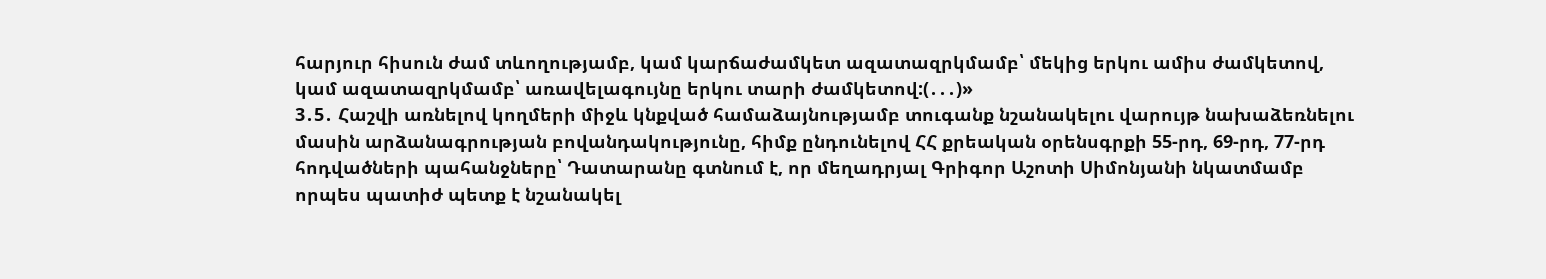հարյուր հիսուն ժամ տևողությամբ, կամ կարճաժամկետ ազատազրկմամբ՝ մեկից երկու ամիս ժամկետով, կամ ազատազրկմամբ՝ առավելագույնը երկու տարի ժամկետով:(․․․)»
3․5․ Հաշվի առնելով կողմերի միջև կնքված համաձայնությամբ տուգանք նշանակելու վարույթ նախաձեռնելու մասին արձանագրության բովանդակությունը, հիմք ընդունելով ՀՀ քրեական օրենսգրքի 55-րդ, 69-րդ, 77-րդ հոդվածների պահանջները՝ Դատարանը գտնում է, որ մեղադրյալ Գրիգոր Աշոտի Սիմոնյանի նկատմամբ որպես պատիժ պետք է նշանակել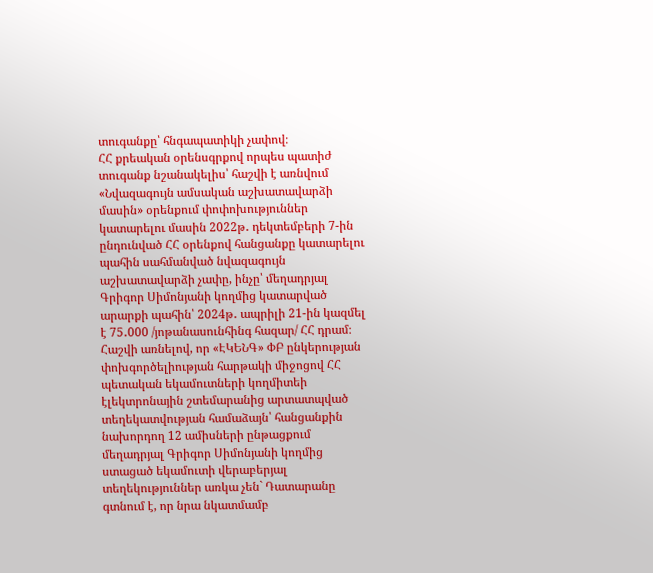տուգանքը՝ հնգապատիկի չափով։
ՀՀ քրեական օրենսգրքով որպես պատիժ տուգանք նշանակելիս՝ հաշվի է առնվում «Նվազագույն ամսական աշխատավարձի մասին» օրենքում փոփոխություններ կատարելու մասին 2022թ․ դեկտեմբերի 7-ին ընդունված ՀՀ օրենքով հանցանքը կատարելու պահին սահմանված նվազագույն աշխատավարձի չափը, ինչը՝ մեղադրյալ Գրիգոր Սիմոնյանի կողմից կատարված արարքի պահին՝ 2024թ․ ապրիլի 21-ին կազմել է 75․000 /յոթանասունհինգ հազար/ ՀՀ դրամ։
Հաշվի առնելով, որ «ԷԿԵՆԳ» ՓԲ ընկերության փոխգործելիության հարթակի միջոցով ՀՀ պետական եկամուտների կողմիտեի էլեկտրոնային շտեմարանից արտատպված տեղեկատվության համաձայն՝ հանցանքին նախորդող 12 ամիսների ընթացքում մեղադրյալ Գրիգոր Սիմոնյանի կողմից ստացած եկամուտի վերաբերյալ տեղեկություններ առկա չեն` Դատարանը գտնում է, որ նրա նկատմամբ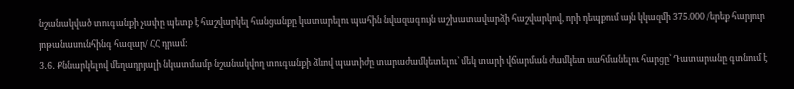նշանակված տուգանքի չափը պետք է հաշվարկել հանցանքը կատարելու պահին նվազագույն աշխատավարձի հաշվարկով, որի դեպքում այն կկազմի 375.000 /երեք հարյուր յոթանասունհինգ հազար/ ՀՀ դրամ:
3․6․ Քննարկելով մեղադրյալի նկատմամբ նշանակվող տուգանքի ձևով պատիժը տարաժամկետելու՝ մեկ տարի վճարման ժամկետ սահմանելու հարցը՝ Դատարանը գտնում է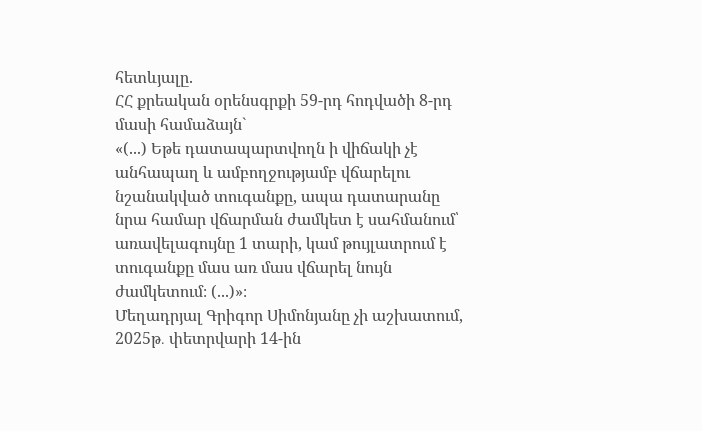հետևյալը.
ՀՀ քրեական օրենսգրքի 59-րդ հոդվածի 8-րդ մասի համաձայն`
«(...) Եթե դատապարտվողն ի վիճակի չէ անհապաղ և ամբողջությամբ վճարելու նշանակված տուգանքը, ապա դատարանը նրա համար վճարման ժամկետ է սահմանում՝ առավելագույնը 1 տարի, կամ թույլատրում է տուգանքը մաս առ մաս վճարել նույն ժամկետում։ (...)»։
Մեղադրյալ Գրիգոր Սիմոնյանը չի աշխատում, 2025թ․ փետրվարի 14-ին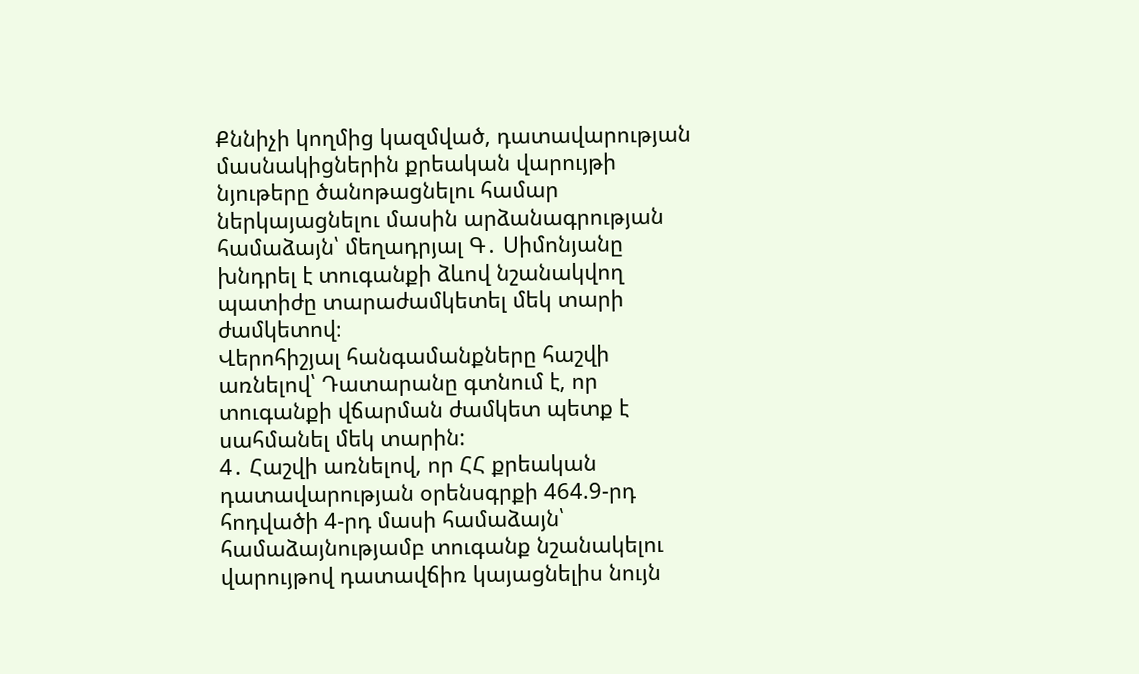Քննիչի կողմից կազմված, դատավարության մասնակիցներին քրեական վարույթի նյութերը ծանոթացնելու համար ներկայացնելու մասին արձանագրության համաձայն՝ մեղադրյալ Գ․ Սիմոնյանը խնդրել է տուգանքի ձևով նշանակվող պատիժը տարաժամկետել մեկ տարի ժամկետով։
Վերոհիշյալ հանգամանքները հաշվի առնելով՝ Դատարանը գտնում է, որ տուգանքի վճարման ժամկետ պետք է սահմանել մեկ տարին:
4․ Հաշվի առնելով, որ ՀՀ քրեական դատավարության օրենսգրքի 464.9-րդ հոդվածի 4-րդ մասի համաձայն՝ համաձայնությամբ տուգանք նշանակելու վարույթով դատավճիռ կայացնելիս նույն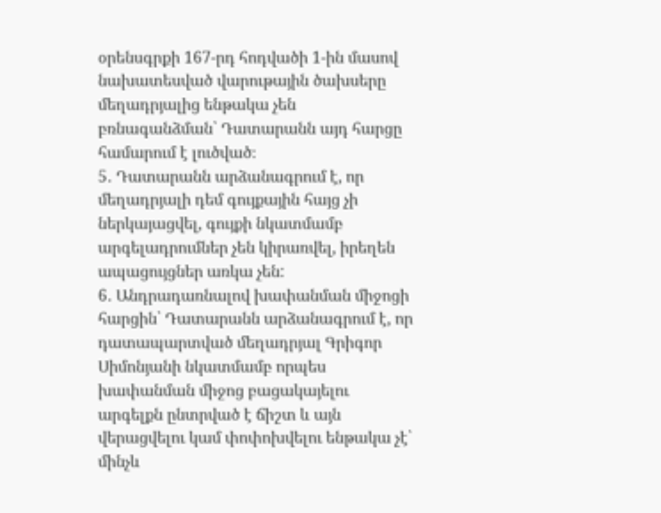օրենսգրքի 167-րդ հոդվածի 1-ին մասով նախատեսված վարութային ծախսերը մեղադրյալից ենթակա չեն բռնագանձման՝ Դատարանն այդ հարցը համարում է լուծված։
5․ Դատարանն արձանագրում է, որ մեղադրյալի դեմ գույքային հայց չի ներկայացվել, գույքի նկատմամբ արգելադրումներ չեն կիրառվել, իրեղեն ապացույցներ առկա չեն:
6․ Անդրադառնալով խափանման միջոցի հարցին՝ Դատարանն արձանագրում է, որ դատապարտված մեղադրյալ Գրիգոր Սիմոնյանի նկատմամբ որպես խափանման միջոց բացակայելու արգելքն ընտրված է ճիշտ և այն վերացվելու կամ փոփոխվելու ենթակա չէ՝ մինչև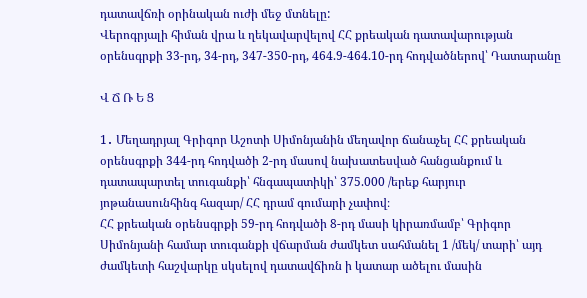դատավճռի օրինական ուժի մեջ մտնելը:
Վերոգրյալի հիման վրա և ղեկավարվելով ՀՀ քրեական դատավարության օրենսգրքի 33-րդ, 34-րդ, 347-350-րդ, 464.9-464.10-րդ հոդվածներով՝ Դատարանը

Վ Ճ Ռ Ե Ց

1․ Մեղադրյալ Գրիգոր Աշոտի Սիմոնյանին մեղավոր ճանաչել ՀՀ քրեական օրենսգրքի 344-րդ հոդվածի 2-րդ մասով նախատեսված հանցանքում և դատապարտել տուգանքի՝ հնգապատիկի՝ 375.000 /երեք հարյուր յոթանասունհինգ հազար/ ՀՀ դրամ գումարի չափով։
ՀՀ քրեական օրենսգրքի 59-րդ հոդվածի 8-րդ մասի կիրառմամբ՝ Գրիգոր Սիմոնյանի համար տուգանքի վճարման ժամկետ սահմանել 1 /մեկ/ տարի՝ այդ ժամկետի հաշվարկը սկսելով դատավճիռն ի կատար ածելու մասին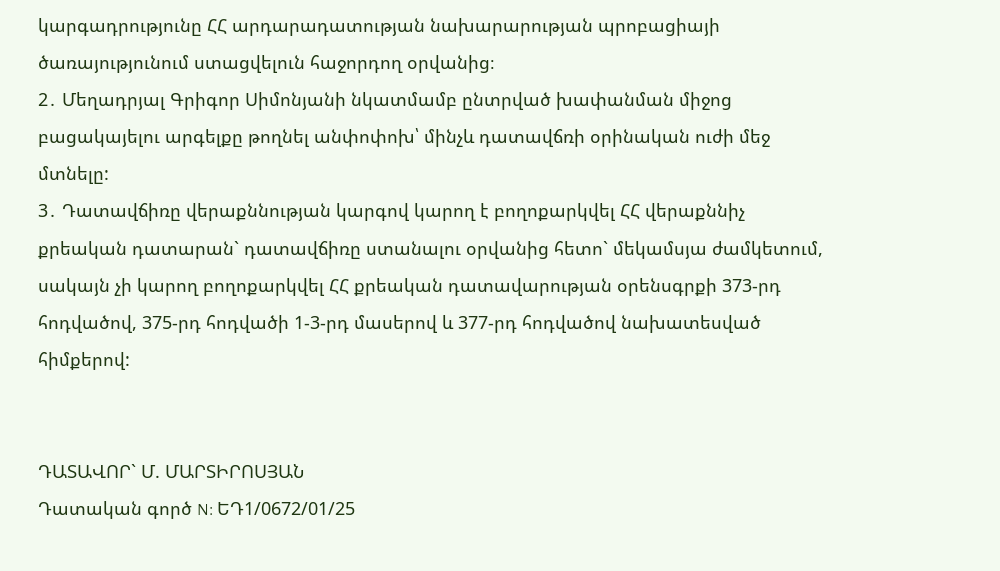կարգադրությունը ՀՀ արդարադատության նախարարության պրոբացիայի ծառայությունում ստացվելուն հաջորդող օրվանից։
2․ Մեղադրյալ Գրիգոր Սիմոնյանի նկատմամբ ընտրված խափանման միջոց բացակայելու արգելքը թողնել անփոփոխ՝ մինչև դատավճռի օրինական ուժի մեջ մտնելը:
3․ Դատավճիռը վերաքննության կարգով կարող է բողոքարկվել ՀՀ վերաքննիչ քրեական դատարան` դատավճիռը ստանալու օրվանից հետո` մեկամսյա ժամկետում, սակայն չի կարող բողոքարկվել ՀՀ քրեական դատավարության օրենսգրքի 373-րդ հոդվածով, 375-րդ հոդվածի 1-3-րդ մասերով և 377-րդ հոդվածով նախատեսված հիմքերով:


ԴԱՏԱՎՈՐ` Մ. ՄԱՐՏԻՐՈՍՅԱՆ
Դատական գործ N: ԵԴ1/0672/01/25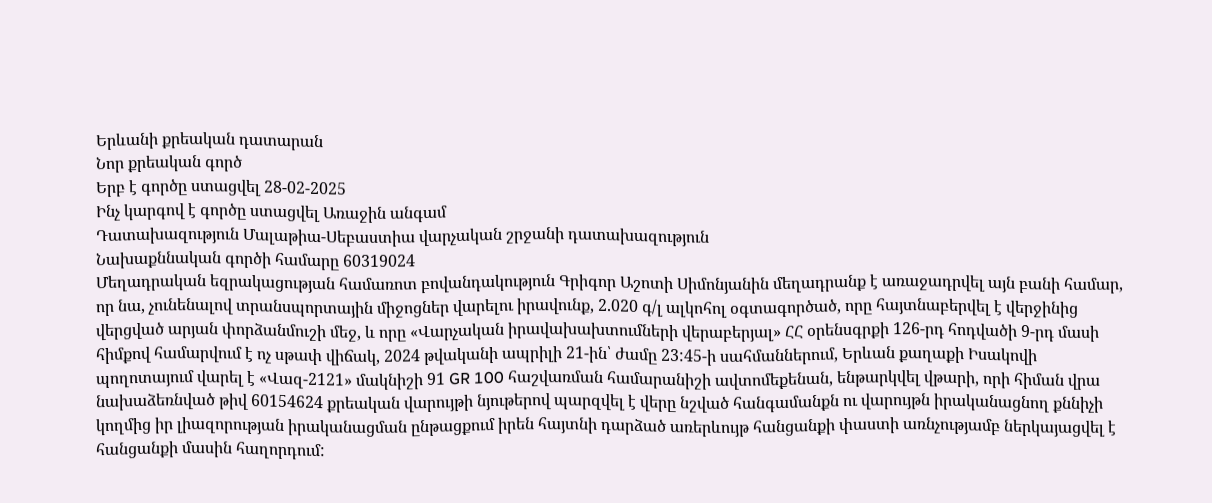Երևանի քրեական դատարան
Նոր քրեական գործ
Երբ է գործը ստացվել 28-02-2025
Ինչ կարգով է գործը ստացվել Առաջին անգամ
Դատախազություն Մալաթիա-Սեբաստիա վարչական շրջանի դատախազություն
Նախաքննական գործի համարը 60319024
Մեղադրական եզրակացության համառոտ բովանդակություն Գրիգոր Աշոտի Սիմոնյանին մեղադրանք է առաջադրվել այն բանի համար, որ նա, չունենալով տրանսպորտային միջոցներ վարելու իրավունք, 2.020 գ/լ ալկոհոլ օգտագործած, որը հայտնաբերվել է վերջինից վերցված արյան փորձանմուշի մեջ, և որը «Վարչական իրավախախտումների վերաբերյալ» ՀՀ օրենսգրքի 126-րդ հոդվածի 9-րդ մասի հիմքով համարվում է ոչ սթափ վիճակ, 2024 թվականի ապրիլի 21-ին՝ ժամը 23:45-ի սահմաններում, Երևան քաղաքի Իսակովի պողոտայում վարել է «Վազ-2121» մակնիշի 91 GR 100 հաշվառման համարանիշի ավտոմեքենան, ենթարկվել վթարի, որի հիման վրա նախաձեռնված թիվ 60154624 քրեական վարույթի նյութերով պարզվել է վերը նշված հանգամանքն ու վարույթն իրականացնող քննիչի կողմից իր լիազորության իրականացման ընթացքում իրեն հայտնի դարձած առերևույթ հանցանքի փաստի առնչությամբ ներկայացվել է հանցանքի մասին հաղորդում: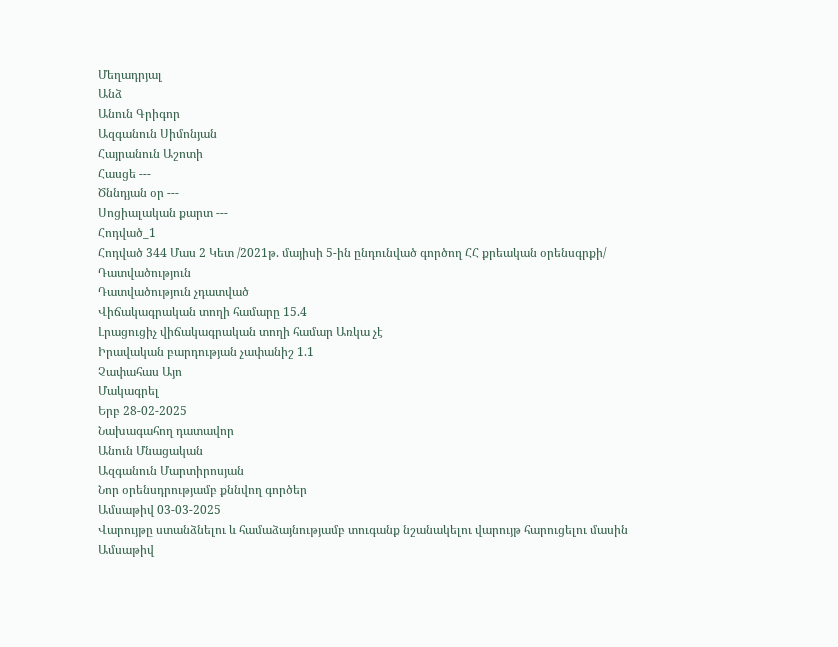Մեղադրյալ
Անձ
Անուն Գրիգոր
Ազգանուն Սիմոնյան
Հայրանուն Աշոտի
Հասցե ---
Ծննդյան օր ---
Սոցիալական քարտ ---
Հոդված_1
Հոդված 344 Մաս 2 Կետ /2021թ. մայիսի 5-ին ընդունված գործող ՀՀ քրեական օրենսգրքի/
Դատվածություն
Դատվածություն չդատված
Վիճակագրական տողի համարը 15.4
Լրացուցիչ վիճակագրական տողի համար Առկա չէ
Իրավական բարդության չափանիշ 1.1
Չափահաս Այո
Մակագրել
Երբ 28-02-2025
Նախագահող դատավոր
Անուն Մնացական
Ազգանուն Մարտիրոսյան
Նոր օրենսդրությամբ քննվող գործեր
Ամսաթիվ 03-03-2025
Վարույթը ստանձնելու և համաձայնությամբ տուգանք նշանակելու վարույթ հարուցելու մասին
Ամսաթիվ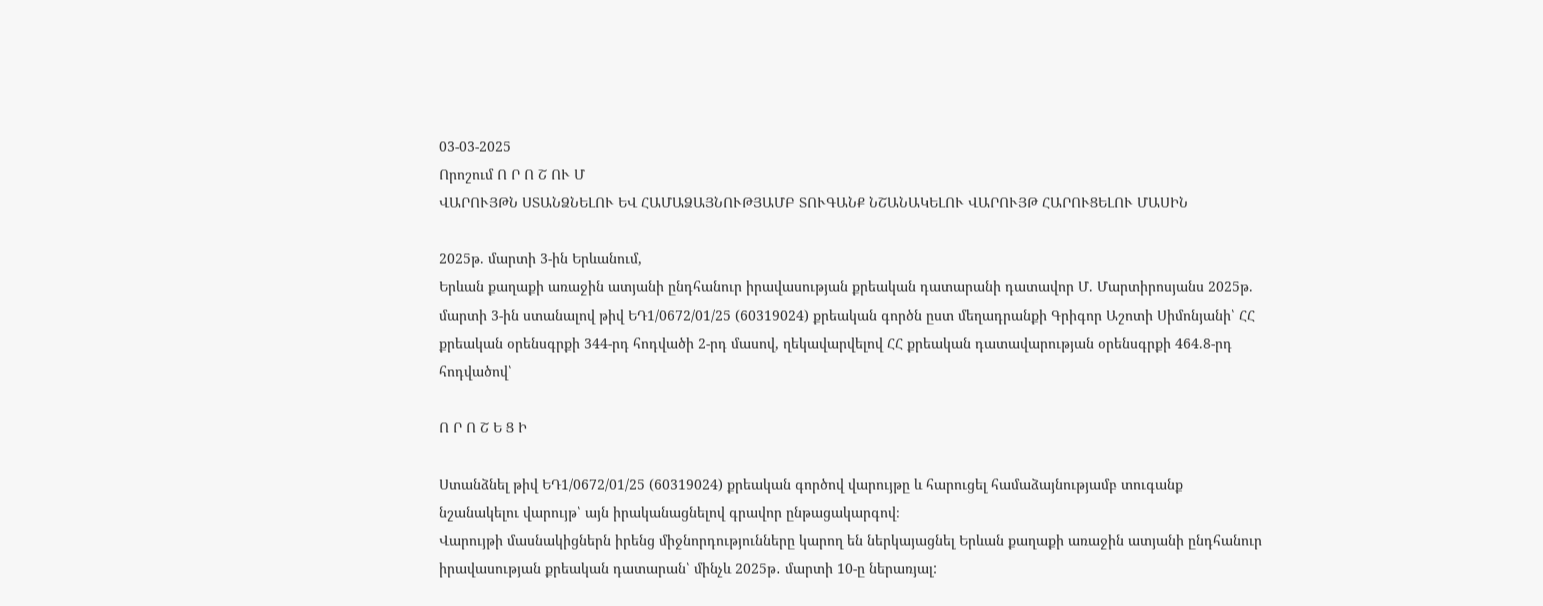03-03-2025
Որոշում Ո Ր Ո Շ ՈՒ Մ
ՎԱՐՈՒՅԹՆ ՍՏԱՆՁՆԵԼՈՒ ԵՎ ՀԱՄԱՁԱՅՆՈՒԹՅԱՄԲ ՏՈՒԳԱՆՔ ՆՇԱՆԱԿԵԼՈՒ ՎԱՐՈՒՅԹ ՀԱՐՈՒՑԵԼՈՒ ՄԱՍԻՆ

2025թ. մարտի 3-ին Երևանում,
Երևան քաղաքի առաջին ատյանի ընդհանուր իրավասության քրեական դատարանի դատավոր Մ. Մարտիրոսյանս 2025թ. մարտի 3-ին ստանալով թիվ ԵԴ1/0672/01/25 (60319024) քրեական գործն ըստ մեղադրանքի Գրիգոր Աշոտի Սիմոնյանի՝ ՀՀ քրեական օրենսգրքի 344-րդ հոդվածի 2-րդ մասով, ղեկավարվելով ՀՀ քրեական դատավարության օրենսգրքի 464.8-րդ հոդվածով՝

Ո Ր Ո Շ Ե Ց Ի

Ստանձնել թիվ ԵԴ1/0672/01/25 (60319024) քրեական գործով վարույթը և հարուցել համաձայնությամբ տուգանք նշանակելու վարույթ՝ այն իրականացնելով գրավոր ընթացակարգով։
Վարույթի մասնակիցներն իրենց միջնորդությունները կարող են ներկայացնել Երևան քաղաքի առաջին ատյանի ընդհանուր իրավասության քրեական դատարան՝ մինչև 2025թ․ մարտի 10-ը ներառյալ: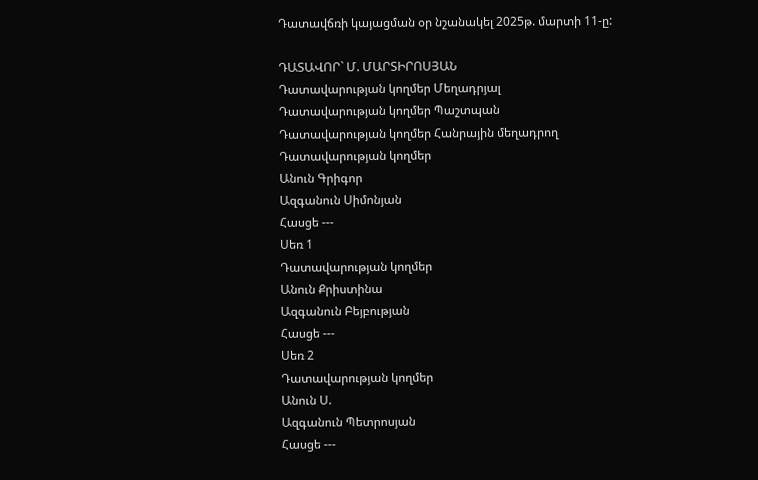Դատավճռի կայացման օր նշանակել 2025թ. մարտի 11-ը:

ԴԱՏԱՎՈՐ` Մ. ՄԱՐՏԻՐՈՍՅԱՆ
Դատավարության կողմեր Մեղադրյալ
Դատավարության կողմեր Պաշտպան
Դատավարության կողմեր Հանրային մեղադրող
Դատավարության կողմեր
Անուն Գրիգոր
Ազգանուն Սիմոնյան
Հասցե ---
Սեռ 1
Դատավարության կողմեր
Անուն Քրիստինա
Ազգանուն Բեյբության
Հասցե ---
Սեռ 2
Դատավարության կողմեր
Անուն Ս.
Ազգանուն Պետրոսյան
Հասցե ---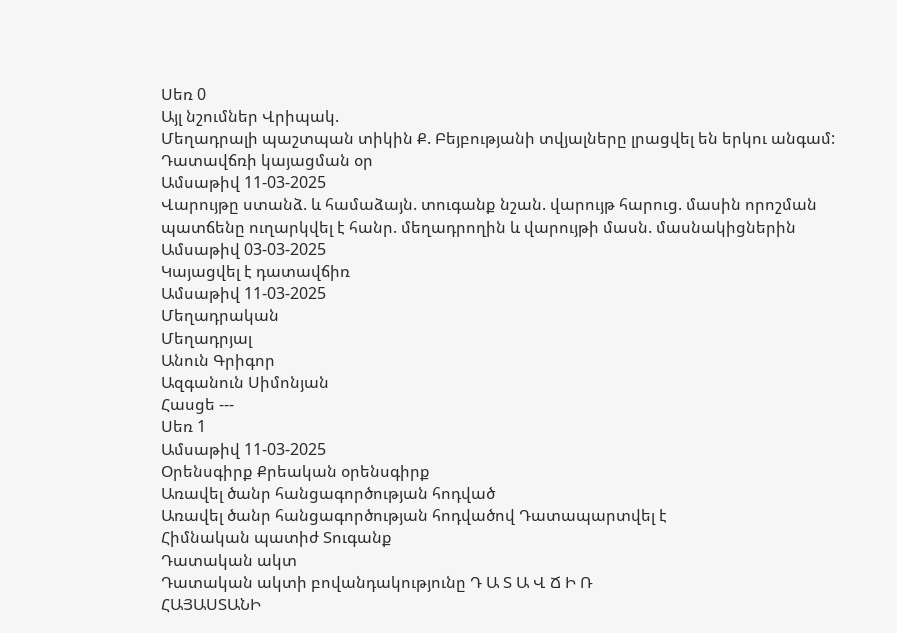Սեռ 0
Այլ նշումներ Վրիպակ.
Մեղադրալի պաշտպան տիկին Ք. Բեյբությանի տվյալները լրացվել են երկու անգամ:
Դատավճռի կայացման օր
Ամսաթիվ 11-03-2025
Վարույթը ստանձ. և համաձայն. տուգանք նշան. վարույթ հարուց. մասին որոշման պատճենը ուղարկվել է հանր. մեղադրողին և վարույթի մասն. մասնակիցներին
Ամսաթիվ 03-03-2025
Կայացվել է դատավճիռ
Ամսաթիվ 11-03-2025
Մեղադրական
Մեղադրյալ
Անուն Գրիգոր
Ազգանուն Սիմոնյան
Հասցե ---
Սեռ 1
Ամսաթիվ 11-03-2025
Օրենսգիրք Քրեական օրենսգիրք
Առավել ծանր հանցագործության հոդված
Առավել ծանր հանցագործության հոդվածով Դատապարտվել է
Հիմնական պատիժ Տուգանք
Դատական ակտ
Դատական ակտի բովանդակությունը Դ Ա Տ Ա Վ Ճ Ի Ռ
ՀԱՅԱՍՏԱՆԻ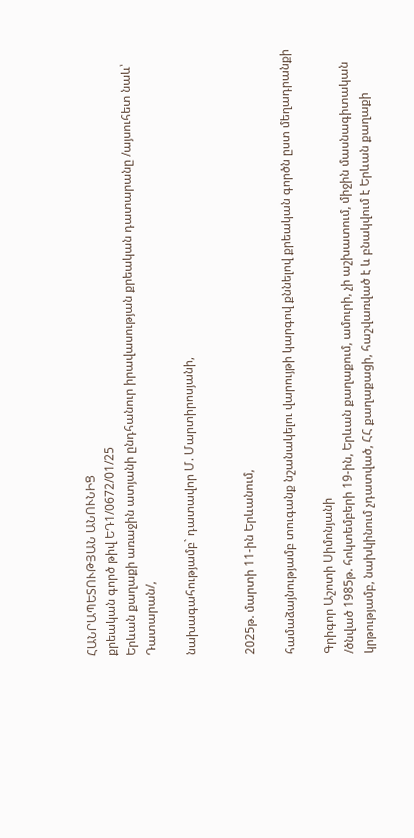ՀԱՆՐԱՊԵՏՈՒԹՅԱՆ ԱՆՈՒՆԻՑ
քրեական գործ թիվ ԵԴ1/0672/01/25
Երևան քաղաքի առաջին ատյանի ընդհանուր իրավասության քրեական դատարանը /այսուհետ նաև՝ Դատարան/,

նախագահությամբ` դատավոր Մ. Մարտիրոսյանի,


2025թ. մարտի 11-ին Երևանում,

համաձայնությամբ տուգանք նշանակելու վարույթի կարգով քննելով քրեական գործն ըստ մեղադրանքի

Գրիգոր Աշոտի Սիմոնյանի
/ծնված 1985թ. հոկտեմբերի 19-ին, Երևան քաղաքում, ամուրի, չի աշխատում, միջին մասնագիտական կրթությամբ, նախկինում չդատված, ՀՀ քաղաքացի, հաշվառված է և բնակվում է Երևան քաղաքի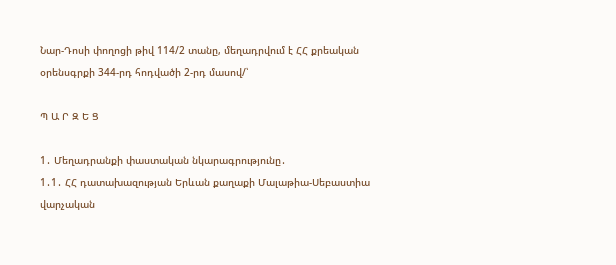Նար-Դոսի փողոցի թիվ 114/2 տանը, մեղադրվում է ՀՀ քրեական օրենսգրքի 344-րդ հոդվածի 2-րդ մասով/՝

Պ Ա Ր Զ Ե Ց

1․ Մեղադրանքի փաստական նկարագրությունը․
1․1․ ՀՀ դատախազության Երևան քաղաքի Մալաթիա-Սեբաստիա վարչական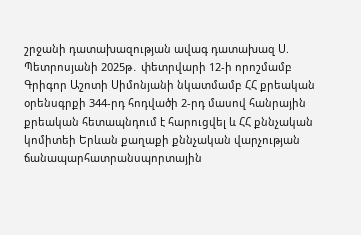շրջանի դատախազության ավագ դատախազ Ս. Պետրոսյանի 2025թ․ փետրվարի 12-ի որոշմամբ Գրիգոր Աշոտի Սիմոնյանի նկատմամբ ՀՀ քրեական օրենսգրքի 344-րդ հոդվածի 2-րդ մասով հանրային քրեական հետապնդում է հարուցվել և ՀՀ քննչական կոմիտեի Երևան քաղաքի քննչական վարչության ճանապարհատրանսպորտային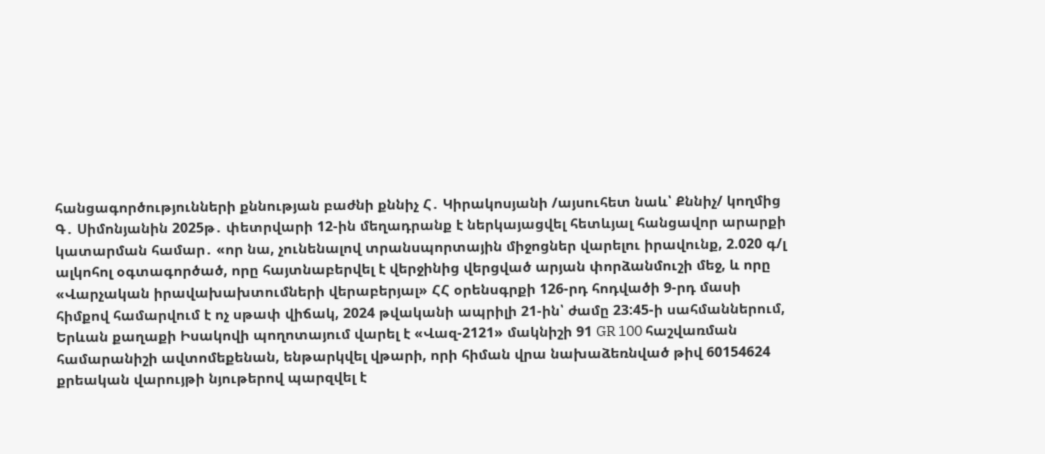հանցագործությունների քննության բաժնի քննիչ Հ․ Կիրակոսյանի /այսուհետ նաև՝ Քննիչ/ կողմից Գ․ Սիմոնյանին 2025թ․ փետրվարի 12-ին մեղադրանք է ներկայացվել հետևյալ հանցավոր արարքի կատարման համար․ «որ նա, չունենալով տրանսպորտային միջոցներ վարելու իրավունք, 2.020 գ/լ ալկոհոլ օգտագործած, որը հայտնաբերվել է վերջինից վերցված արյան փորձանմուշի մեջ, և որը «Վարչական իրավախախտումների վերաբերյալ» ՀՀ օրենսգրքի 126-րդ հոդվածի 9-րդ մասի հիմքով համարվում է ոչ սթափ վիճակ, 2024 թվականի ապրիլի 21-ին՝ ժամը 23:45-ի սահմաններում, Երևան քաղաքի Իսակովի պողոտայում վարել է «Վազ-2121» մակնիշի 91 GR 100 հաշվառման համարանիշի ավտոմեքենան, ենթարկվել վթարի, որի հիման վրա նախաձեռնված թիվ 60154624 քրեական վարույթի նյութերով պարզվել է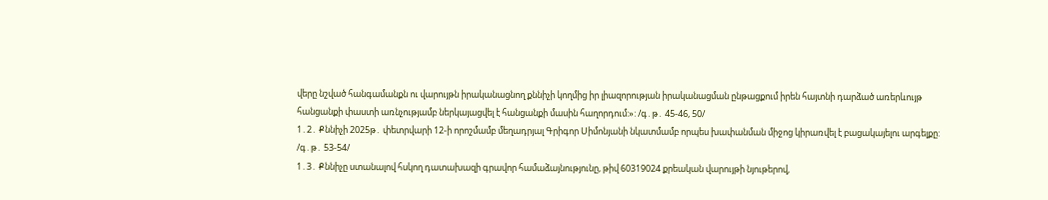վերը նշված հանգամանքն ու վարույթն իրականացնող քննիչի կողմից իր լիազորության իրականացման ընթացքում իրեն հայտնի դարձած առերևույթ հանցանքի փաստի առնչությամբ ներկայացվել է հանցանքի մասին հաղորդում:»: /գ․թ․ 45-46, 50/
1․2․ Քննիչի 2025թ․ փետրվարի 12-ի որոշմամբ մեղադրյալ Գրիգոր Սիմոնյանի նկատմամբ որպես խափանման միջոց կիրառվել է բացակայելու արգելքը: /գ․թ․ 53-54/
1․3․ Քննիչը ստանալով հսկող դատախազի գրավոր համաձայնությունը, թիվ 60319024 քրեական վարույթի նյութերով,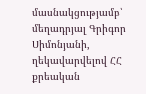մասնակցությամբ՝ մեղադրյալ Գրիգոր Սիմոնյանի, ղեկավարվելով ՀՀ քրեական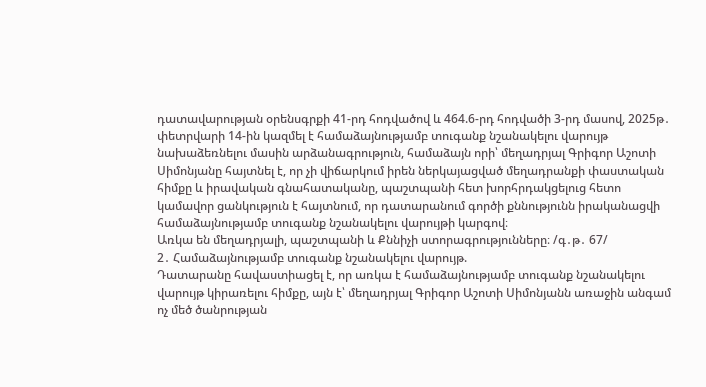դատավարության օրենսգրքի 41-րդ հոդվածով և 464.6-րդ հոդվածի 3-րդ մասով, 2025թ․ փետրվարի 14-ին կազմել է համաձայնությամբ տուգանք նշանակելու վարույթ նախաձեռնելու մասին արձանագրություն, համաձայն որի՝ մեղադրյալ Գրիգոր Աշոտի Սիմոնյանը հայտնել է, որ չի վիճարկում իրեն ներկայացված մեղադրանքի փաստական հիմքը և իրավական գնահատականը, պաշտպանի հետ խորհրդակցելուց հետո կամավոր ցանկություն է հայտնում, որ դատարանում գործի քննությունն իրականացվի համաձայնությամբ տուգանք նշանակելու վարույթի կարգով։
Առկա են մեղադրյալի, պաշտպանի և Քննիչի ստորագրությունները։ /գ․թ․ 67/
2․ Համաձայնությամբ տուգանք նշանակելու վարույթ.
Դատարանը հավաստիացել է, որ առկա է համաձայնությամբ տուգանք նշանակելու վարույթ կիրառելու հիմքը, այն է՝ մեղադրյալ Գրիգոր Աշոտի Սիմոնյանն առաջին անգամ ոչ մեծ ծանրության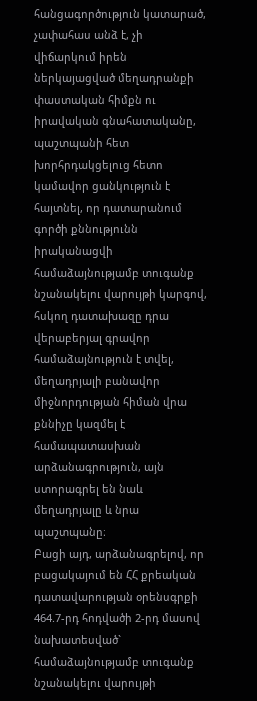հանցագործություն կատարած, չափահաս անձ է, չի վիճարկում իրեն ներկայացված մեղադրանքի փաստական հիմքն ու իրավական գնահատականը, պաշտպանի հետ խորհրդակցելուց հետո կամավոր ցանկություն է հայտնել, որ դատարանում գործի քննությունն իրականացվի համաձայնությամբ տուգանք նշանակելու վարույթի կարգով, հսկող դատախազը դրա վերաբերյալ գրավոր համաձայնություն է տվել, մեղադրյալի բանավոր միջնորդության հիման վրա քննիչը կազմել է համապատասխան արձանագրություն, այն ստորագրել են նաև մեղադրյալը և նրա պաշտպանը։
Բացի այդ, արձանագրելով, որ բացակայում են ՀՀ քրեական դատավարության օրենսգրքի 464.7-րդ հոդվածի 2-րդ մասով նախատեսված` համաձայնությամբ տուգանք նշանակելու վարույթի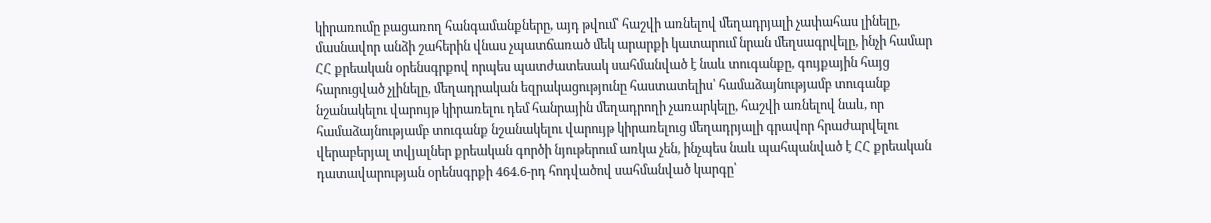կիրառումը բացառող հանգամանքները, այդ թվում՝ հաշվի առնելով մեղադրյալի չափահաս լինելը, մասնավոր անձի շահերին վնաս չպատճառած մեկ արարքի կատարում նրան մեղսագրվելը, ինչի համար ՀՀ քրեական օրենսգրքով որպես պատժատեսակ սահմանված է նաև տուգանքը, գույքային հայց հարուցված չլինելը, մեղադրական եզրակացությունը հաստատելիս՝ համաձայնությամբ տուգանք նշանակելու վարույթ կիրառելու դեմ հանրային մեղադրողի չառարկելը, հաշվի առնելով նաև, որ համաձայնությամբ տուգանք նշանակելու վարույթ կիրառելուց մեղադրյալի գրավոր հրաժարվելու վերաբերյալ տվյալներ քրեական գործի նյութերում առկա չեն, ինչպես նաև պահպանված է ՀՀ քրեական դատավարության օրենսգրքի 464.6-րդ հոդվածով սահմանված կարգը՝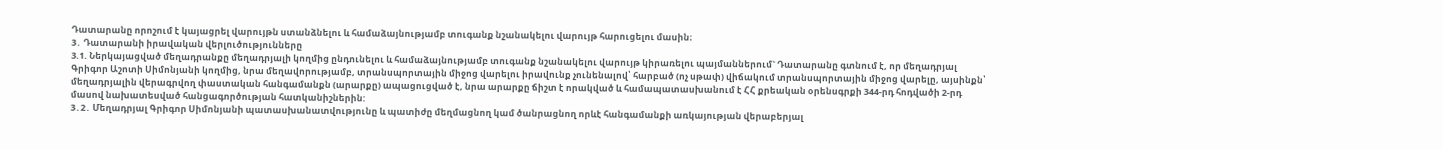Դատարանը որոշում է կայացրել վարույթն ստանձնելու և համաձայնությամբ տուգանք նշանակելու վարույթ հարուցելու մասին։
3․ Դատարանի իրավական վերլուծությունները
3.1. Ներկայացված մեղադրանքը մեղադրյալի կողմից ընդունելու և համաձայնությամբ տուգանք նշանակելու վարույթ կիրառելու պայմաններում` Դատարանը գտնում է, որ մեղադրյալ Գրիգոր Աշոտի Սիմոնյանի կողմից, նրա մեղավորությամբ, տրանսպորտային միջոց վարելու իրավունք չունենալով՝ հարբած (ոչ սթափ) վիճակում տրանսպորտային միջոց վարելը, այսինքն՝ մեղադրյալին վերագրվող փաստական հանգամանքն (արարքը) ապացուցված է, նրա արարքը ճիշտ է որակված և համապատասխանում է ՀՀ քրեական օրենսգրքի 344-րդ հոդվածի 2-րդ մասով նախատեսված հանցագործության հատկանիշներին:
3․2․ Մեղադրյալ Գրիգոր Սիմոնյանի պատասխանատվությունը և պատիժը մեղմացնող կամ ծանրացնող որևէ հանգամանքի առկայության վերաբերյալ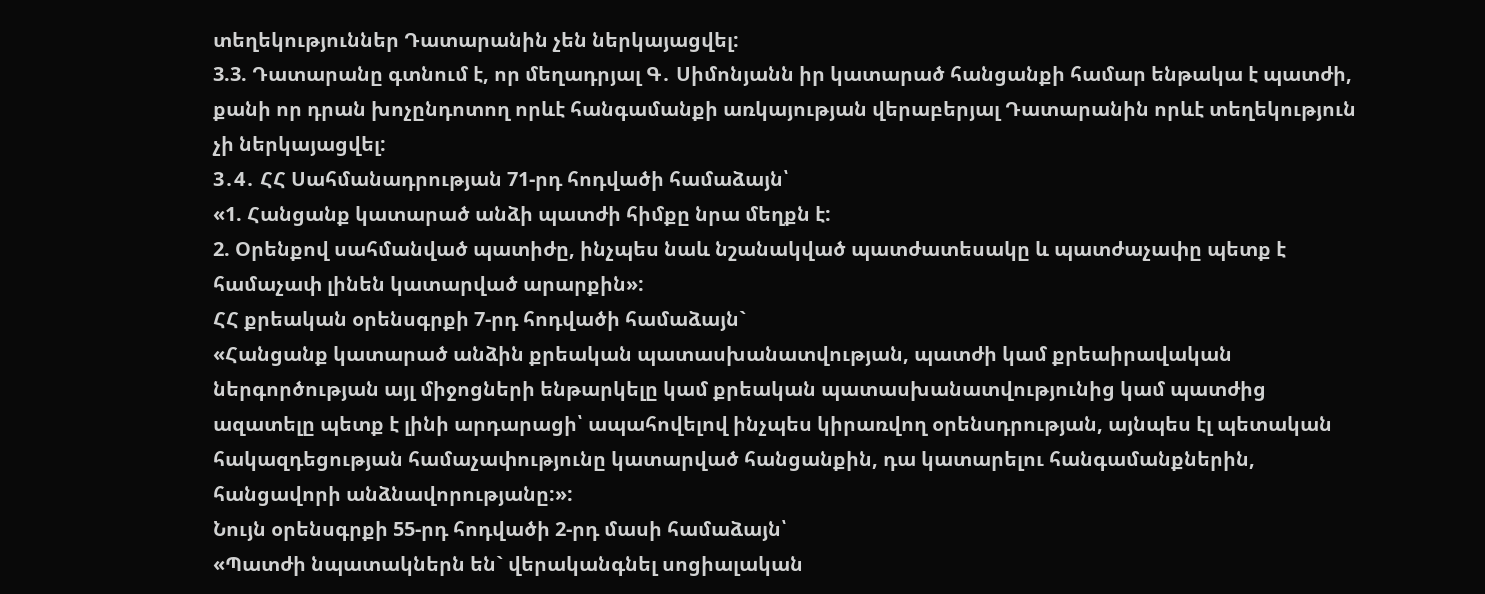տեղեկություններ Դատարանին չեն ներկայացվել:
3.3. Դատարանը գտնում է, որ մեղադրյալ Գ․ Սիմոնյանն իր կատարած հանցանքի համար ենթակա է պատժի, քանի որ դրան խոչընդոտող որևէ հանգամանքի առկայության վերաբերյալ Դատարանին որևէ տեղեկություն չի ներկայացվել:
3․4․ ՀՀ Սահմանադրության 71-րդ հոդվածի համաձայն՝
«1. Հանցանք կատարած անձի պատժի հիմքը նրա մեղքն է:
2. Օրենքով սահմանված պատիժը, ինչպես նաև նշանակված պատժատեսակը և պատժաչափը պետք է համաչափ լինեն կատարված արարքին»:
ՀՀ քրեական օրենսգրքի 7-րդ հոդվածի համաձայն`
«Հանցանք կատարած անձին քրեական պատասխանատվության, պատժի կամ քրեաիրավական ներգործության այլ միջոցների ենթարկելը կամ քրեական պատասխանատվությունից կամ պատժից ազատելը պետք է լինի արդարացի՝ ապահովելով ինչպես կիրառվող օրենսդրության, այնպես էլ պետական հակազդեցության համաչափությունը կատարված հանցանքին, դա կատարելու հանգամանքներին, հանցավորի անձնավորությանը:»:
Նույն օրենսգրքի 55-րդ հոդվածի 2-րդ մասի համաձայն՝
«Պատժի նպատակներն են` վերականգնել սոցիալական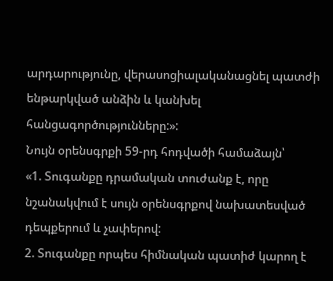արդարությունը, վերասոցիալականացնել պատժի ենթարկված անձին և կանխել հանցագործությունները:»:
Նույն օրենսգրքի 59-րդ հոդվածի համաձայն՝
«1. Տուգանքը դրամական տուժանք է, որը նշանակվում է սույն օրենսգրքով նախատեսված դեպքերում և չափերով:
2. Տուգանքը որպես հիմնական պատիժ կարող է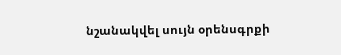նշանակվել սույն օրենսգրքի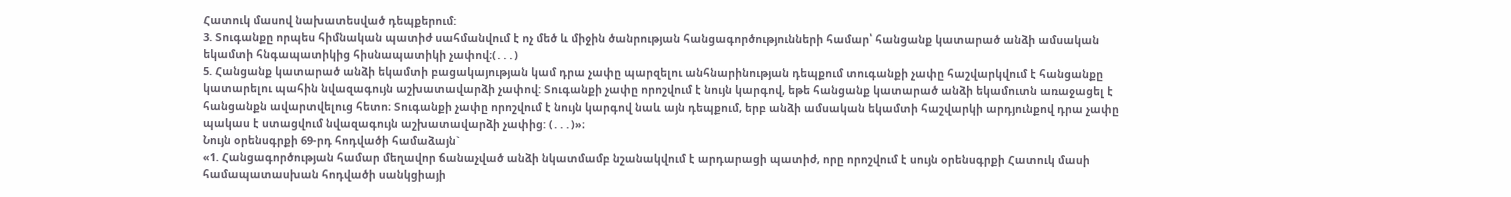Հատուկ մասով նախատեսված դեպքերում:
3. Տուգանքը որպես հիմնական պատիժ սահմանվում է ոչ մեծ և միջին ծանրության հանցագործությունների համար՝ հանցանք կատարած անձի ամսական եկամտի հնգապատիկից հիսնապատիկի չափով։(․․․)
5. Հանցանք կատարած անձի եկամտի բացակայության կամ դրա չափը պարզելու անհնարինության դեպքում տուգանքի չափը հաշվարկվում է հանցանքը կատարելու պահին նվազագույն աշխատավարձի չափով: Տուգանքի չափը որոշվում է նույն կարգով, եթե հանցանք կատարած անձի եկամուտն առաջացել է հանցանքն ավարտվելուց հետո։ Տուգանքի չափը որոշվում է նույն կարգով նաև այն դեպքում, երբ անձի ամսական եկամտի հաշվարկի արդյունքով դրա չափը պակաս է ստացվում նվազագույն աշխատավարձի չափից: (․․․)»։
Նույն օրենսգրքի 69-րդ հոդվածի համաձայն`
«1. Հանցագործության համար մեղավոր ճանաչված անձի նկատմամբ նշանակվում է արդարացի պատիժ, որը որոշվում է սույն օրենսգրքի Հատուկ մասի համապատասխան հոդվածի սանկցիայի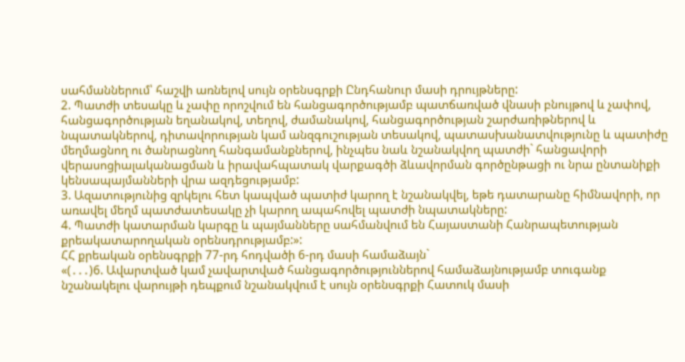սահմաններում՝ հաշվի առնելով սույն օրենսգրքի Ընդհանուր մասի դրույթները:
2. Պատժի տեսակը և չափը որոշվում են հանցագործությամբ պատճառված վնասի բնույթով և չափով, հանցագործության եղանակով, տեղով, ժամանակով, հանցագործության շարժառիթներով և նպատակներով, դիտավորության կամ անզգուշության տեսակով, պատասխանատվությունը և պատիժը մեղմացնող ու ծանրացնող հանգամանքներով, ինչպես նաև նշանակվող պատժի` հանցավորի վերասոցիալականացման և իրավահպատակ վարքագծի ձևավորման գործընթացի ու նրա ընտանիքի կենսապայմանների վրա ազդեցությամբ:
3. Ազատությունից զրկելու հետ կապված պատիժ կարող է նշանակվել, եթե դատարանը հիմնավորի, որ առավել մեղմ պատժատեսակը չի կարող ապահովել պատժի նպատակները:
4. Պատժի կատարման կարգը և պայմանները սահմանվում են Հայաստանի Հանրապետության քրեակատարողական օրենսդրությամբ:»:
ՀՀ քրեական օրենսգրքի 77-րդ հոդվածի 6-րդ մասի համաձայն`
«(․․․)6. Ավարտված կամ չավարտված հանցագործություններով համաձայնությամբ տուգանք նշանակելու վարույթի դեպքում նշանակվում է սույն օրենսգրքի Հատուկ մասի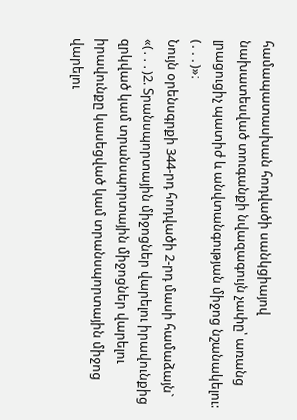համապատասխան հոդվածի սանկցիայով նախատեսված տուգանքի նվազագույն չափը՝ առանց լրացուցիչ պատիժ և անվտանգության միջոց նշանակելու: (․․․)»։
Նույն օրենսգրքի 344-րդ հոդվածի 2-րդ մասի համաձայն`
«(․․․)2. Տրանսպորտային միջոցներ վարելու իրավունքից զրկված կամ տրանսպորտային միջոցներ վարելու իրավունքը կասեցված կամ տրանսպորտային միջոց վարելու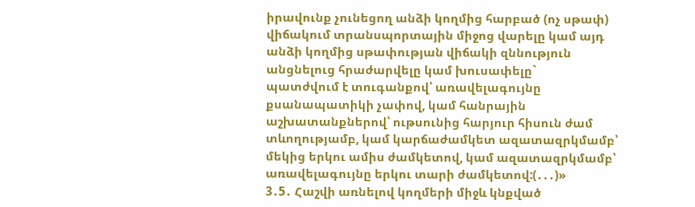իրավունք չունեցող անձի կողմից հարբած (ոչ սթափ) վիճակում տրանսպորտային միջոց վարելը կամ այդ անձի կողմից սթափության վիճակի զննություն անցնելուց հրաժարվելը կամ խուսափելը`
պատժվում է տուգանքով՝ առավելագույնը քսանապատիկի չափով, կամ հանրային աշխատանքներով՝ ութսունից հարյուր հիսուն ժամ տևողությամբ, կամ կարճաժամկետ ազատազրկմամբ՝ մեկից երկու ամիս ժամկետով, կամ ազատազրկմամբ՝ առավելագույնը երկու տարի ժամկետով:(․․․)»
3․5․ Հաշվի առնելով կողմերի միջև կնքված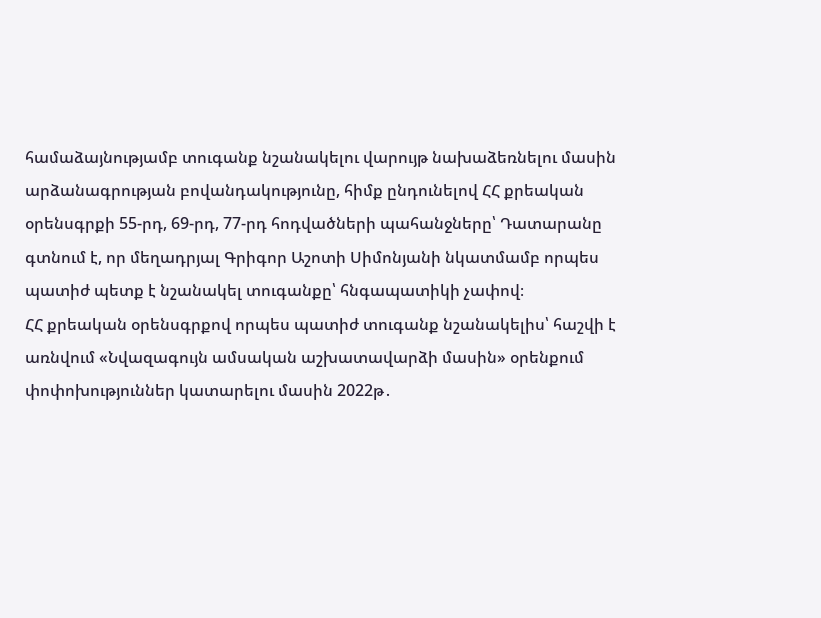համաձայնությամբ տուգանք նշանակելու վարույթ նախաձեռնելու մասին արձանագրության բովանդակությունը, հիմք ընդունելով ՀՀ քրեական օրենսգրքի 55-րդ, 69-րդ, 77-րդ հոդվածների պահանջները՝ Դատարանը գտնում է, որ մեղադրյալ Գրիգոր Աշոտի Սիմոնյանի նկատմամբ որպես պատիժ պետք է նշանակել տուգանքը՝ հնգապատիկի չափով։
ՀՀ քրեական օրենսգրքով որպես պատիժ տուգանք նշանակելիս՝ հաշվի է առնվում «Նվազագույն ամսական աշխատավարձի մասին» օրենքում փոփոխություններ կատարելու մասին 2022թ․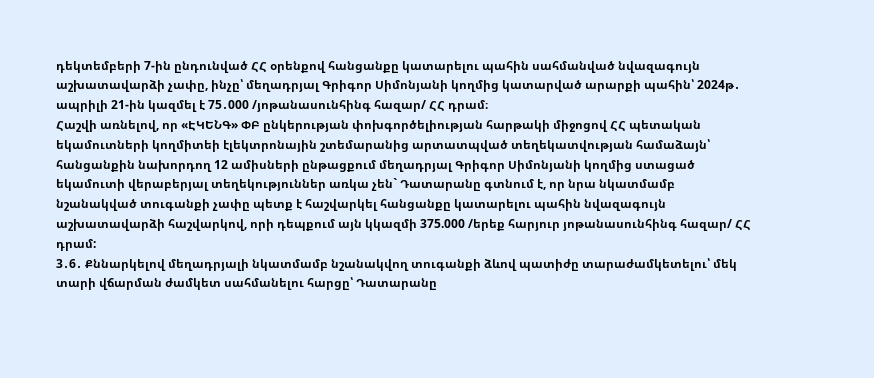դեկտեմբերի 7-ին ընդունված ՀՀ օրենքով հանցանքը կատարելու պահին սահմանված նվազագույն աշխատավարձի չափը, ինչը՝ մեղադրյալ Գրիգոր Սիմոնյանի կողմից կատարված արարքի պահին՝ 2024թ․ ապրիլի 21-ին կազմել է 75․000 /յոթանասունհինգ հազար/ ՀՀ դրամ։
Հաշվի առնելով, որ «ԷԿԵՆԳ» ՓԲ ընկերության փոխգործելիության հարթակի միջոցով ՀՀ պետական եկամուտների կողմիտեի էլեկտրոնային շտեմարանից արտատպված տեղեկատվության համաձայն՝ հանցանքին նախորդող 12 ամիսների ընթացքում մեղադրյալ Գրիգոր Սիմոնյանի կողմից ստացած եկամուտի վերաբերյալ տեղեկություններ առկա չեն` Դատարանը գտնում է, որ նրա նկատմամբ նշանակված տուգանքի չափը պետք է հաշվարկել հանցանքը կատարելու պահին նվազագույն աշխատավարձի հաշվարկով, որի դեպքում այն կկազմի 375.000 /երեք հարյուր յոթանասունհինգ հազար/ ՀՀ դրամ:
3․6․ Քննարկելով մեղադրյալի նկատմամբ նշանակվող տուգանքի ձևով պատիժը տարաժամկետելու՝ մեկ տարի վճարման ժամկետ սահմանելու հարցը՝ Դատարանը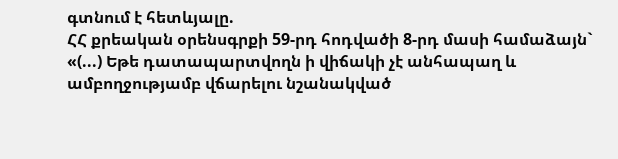գտնում է հետևյալը.
ՀՀ քրեական օրենսգրքի 59-րդ հոդվածի 8-րդ մասի համաձայն`
«(...) Եթե դատապարտվողն ի վիճակի չէ անհապաղ և ամբողջությամբ վճարելու նշանակված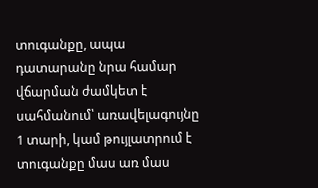տուգանքը, ապա դատարանը նրա համար վճարման ժամկետ է սահմանում՝ առավելագույնը 1 տարի, կամ թույլատրում է տուգանքը մաս առ մաս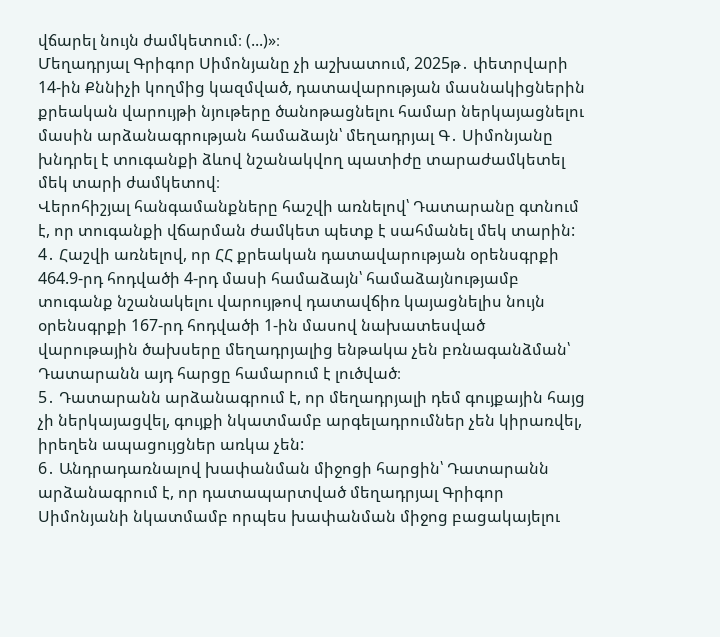վճարել նույն ժամկետում։ (...)»։
Մեղադրյալ Գրիգոր Սիմոնյանը չի աշխատում, 2025թ․ փետրվարի 14-ին Քննիչի կողմից կազմված, դատավարության մասնակիցներին քրեական վարույթի նյութերը ծանոթացնելու համար ներկայացնելու մասին արձանագրության համաձայն՝ մեղադրյալ Գ․ Սիմոնյանը խնդրել է տուգանքի ձևով նշանակվող պատիժը տարաժամկետել մեկ տարի ժամկետով։
Վերոհիշյալ հանգամանքները հաշվի առնելով՝ Դատարանը գտնում է, որ տուգանքի վճարման ժամկետ պետք է սահմանել մեկ տարին:
4․ Հաշվի առնելով, որ ՀՀ քրեական դատավարության օրենսգրքի 464.9-րդ հոդվածի 4-րդ մասի համաձայն՝ համաձայնությամբ տուգանք նշանակելու վարույթով դատավճիռ կայացնելիս նույն օրենսգրքի 167-րդ հոդվածի 1-ին մասով նախատեսված վարութային ծախսերը մեղադրյալից ենթակա չեն բռնագանձման՝ Դատարանն այդ հարցը համարում է լուծված։
5․ Դատարանն արձանագրում է, որ մեղադրյալի դեմ գույքային հայց չի ներկայացվել, գույքի նկատմամբ արգելադրումներ չեն կիրառվել, իրեղեն ապացույցներ առկա չեն:
6․ Անդրադառնալով խափանման միջոցի հարցին՝ Դատարանն արձանագրում է, որ դատապարտված մեղադրյալ Գրիգոր Սիմոնյանի նկատմամբ որպես խափանման միջոց բացակայելու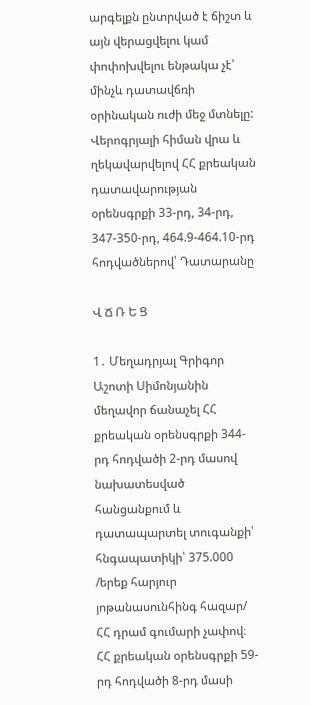արգելքն ընտրված է ճիշտ և այն վերացվելու կամ փոփոխվելու ենթակա չէ՝ մինչև դատավճռի օրինական ուժի մեջ մտնելը:
Վերոգրյալի հիման վրա և ղեկավարվելով ՀՀ քրեական դատավարության օրենսգրքի 33-րդ, 34-րդ, 347-350-րդ, 464.9-464.10-րդ հոդվածներով՝ Դատարանը

Վ Ճ Ռ Ե Ց

1․ Մեղադրյալ Գրիգոր Աշոտի Սիմոնյանին մեղավոր ճանաչել ՀՀ քրեական օրենսգրքի 344-րդ հոդվածի 2-րդ մասով նախատեսված հանցանքում և դատապարտել տուգանքի՝ հնգապատիկի՝ 375.000 /երեք հարյուր յոթանասունհինգ հազար/ ՀՀ դրամ գումարի չափով։
ՀՀ քրեական օրենսգրքի 59-րդ հոդվածի 8-րդ մասի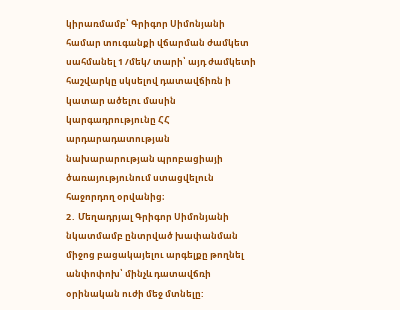կիրառմամբ՝ Գրիգոր Սիմոնյանի համար տուգանքի վճարման ժամկետ սահմանել 1 /մեկ/ տարի՝ այդ ժամկետի հաշվարկը սկսելով դատավճիռն ի կատար ածելու մասին կարգադրությունը ՀՀ արդարադատության նախարարության պրոբացիայի ծառայությունում ստացվելուն հաջորդող օրվանից։
2․ Մեղադրյալ Գրիգոր Սիմոնյանի նկատմամբ ընտրված խափանման միջոց բացակայելու արգելքը թողնել անփոփոխ՝ մինչև դատավճռի օրինական ուժի մեջ մտնելը: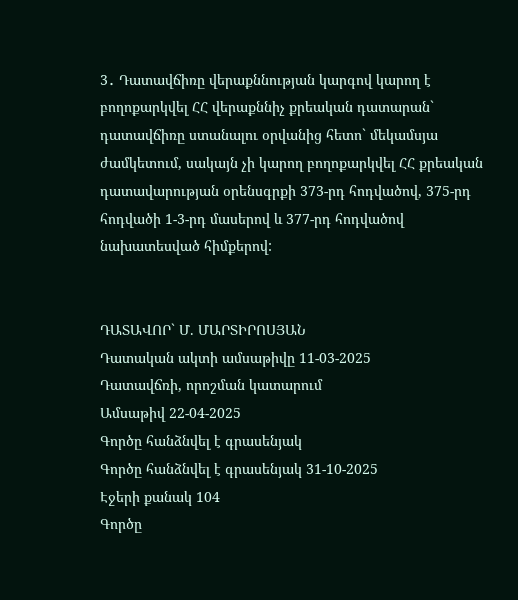3․ Դատավճիռը վերաքննության կարգով կարող է բողոքարկվել ՀՀ վերաքննիչ քրեական դատարան` դատավճիռը ստանալու օրվանից հետո` մեկամսյա ժամկետում, սակայն չի կարող բողոքարկվել ՀՀ քրեական դատավարության օրենսգրքի 373-րդ հոդվածով, 375-րդ հոդվածի 1-3-րդ մասերով և 377-րդ հոդվածով նախատեսված հիմքերով:


ԴԱՏԱՎՈՐ` Մ. ՄԱՐՏԻՐՈՍՅԱՆ
Դատական ակտի ամսաթիվը 11-03-2025
Դատավճռի, որոշման կատարում
Ամսաթիվ 22-04-2025
Գործը հանձնվել է գրասենյակ
Գործը հանձնվել է գրասենյակ 31-10-2025
Էջերի քանակ 104
Գործը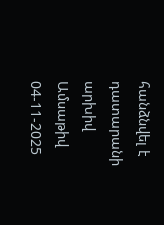հանձնվել է դատարանի արխիվ
Ամսաթիվ 04-11-2025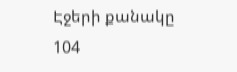Էջերի քանակը 104